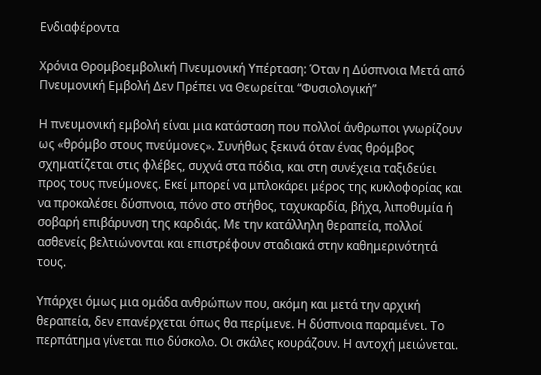Ενδιαφέροντα

Χρόνια Θρομβοεμβολική Πνευμονική Υπέρταση: Όταν η Δύσπνοια Μετά από Πνευμονική Εμβολή Δεν Πρέπει να Θεωρείται “Φυσιολογική”

Η πνευμονική εμβολή είναι μια κατάσταση που πολλοί άνθρωποι γνωρίζουν ως «θρόμβο στους πνεύμονες». Συνήθως ξεκινά όταν ένας θρόμβος σχηματίζεται στις φλέβες, συχνά στα πόδια, και στη συνέχεια ταξιδεύει προς τους πνεύμονες. Εκεί μπορεί να μπλοκάρει μέρος της κυκλοφορίας και να προκαλέσει δύσπνοια, πόνο στο στήθος, ταχυκαρδία, βήχα, λιποθυμία ή σοβαρή επιβάρυνση της καρδιάς. Με την κατάλληλη θεραπεία, πολλοί ασθενείς βελτιώνονται και επιστρέφουν σταδιακά στην καθημερινότητά τους.

Υπάρχει όμως μια ομάδα ανθρώπων που, ακόμη και μετά την αρχική θεραπεία, δεν επανέρχεται όπως θα περίμενε. Η δύσπνοια παραμένει. Το περπάτημα γίνεται πιο δύσκολο. Οι σκάλες κουράζουν. Η αντοχή μειώνεται.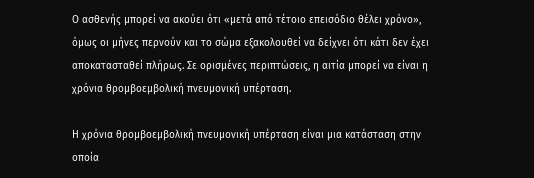Ο ασθενής μπορεί να ακούει ότι «μετά από τέτοιο επεισόδιο θέλει χρόνο», όμως οι μήνες περνούν και το σώμα εξακολουθεί να δείχνει ότι κάτι δεν έχει αποκατασταθεί πλήρως. Σε ορισμένες περιπτώσεις, η αιτία μπορεί να είναι η χρόνια θρομβοεμβολική πνευμονική υπέρταση.

Η χρόνια θρομβοεμβολική πνευμονική υπέρταση είναι μια κατάσταση στην οποία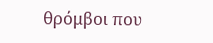θρόμβοι που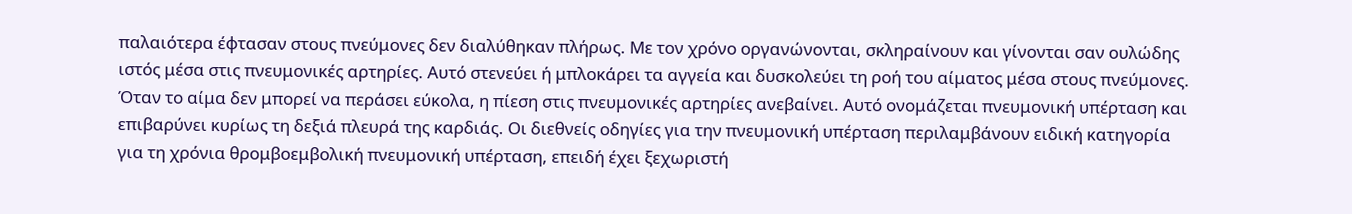παλαιότερα έφτασαν στους πνεύμονες δεν διαλύθηκαν πλήρως. Με τον χρόνο οργανώνονται, σκληραίνουν και γίνονται σαν ουλώδης ιστός μέσα στις πνευμονικές αρτηρίες. Αυτό στενεύει ή μπλοκάρει τα αγγεία και δυσκολεύει τη ροή του αίματος μέσα στους πνεύμονες. Όταν το αίμα δεν μπορεί να περάσει εύκολα, η πίεση στις πνευμονικές αρτηρίες ανεβαίνει. Αυτό ονομάζεται πνευμονική υπέρταση και επιβαρύνει κυρίως τη δεξιά πλευρά της καρδιάς. Οι διεθνείς οδηγίες για την πνευμονική υπέρταση περιλαμβάνουν ειδική κατηγορία για τη χρόνια θρομβοεμβολική πνευμονική υπέρταση, επειδή έχει ξεχωριστή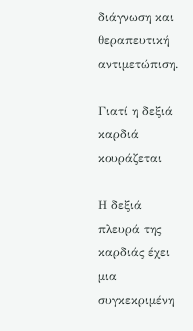διάγνωση και θεραπευτική αντιμετώπιση.

Γιατί η δεξιά καρδιά κουράζεται

Η δεξιά πλευρά της καρδιάς έχει μια συγκεκριμένη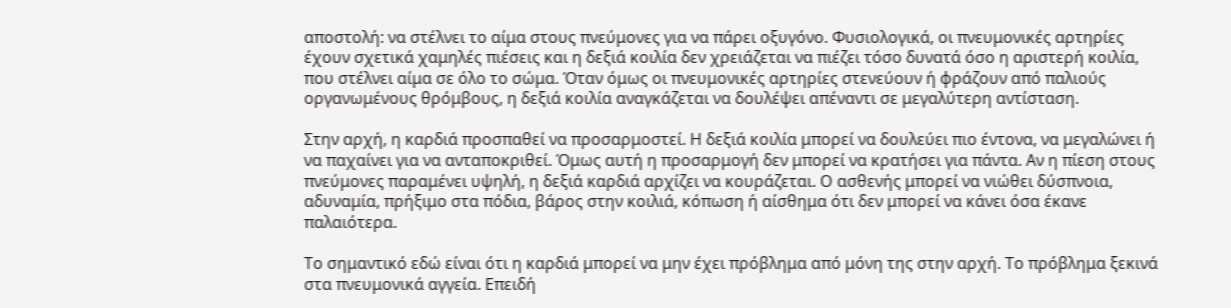αποστολή: να στέλνει το αίμα στους πνεύμονες για να πάρει οξυγόνο. Φυσιολογικά, οι πνευμονικές αρτηρίες έχουν σχετικά χαμηλές πιέσεις και η δεξιά κοιλία δεν χρειάζεται να πιέζει τόσο δυνατά όσο η αριστερή κοιλία, που στέλνει αίμα σε όλο το σώμα. Όταν όμως οι πνευμονικές αρτηρίες στενεύουν ή φράζουν από παλιούς οργανωμένους θρόμβους, η δεξιά κοιλία αναγκάζεται να δουλέψει απέναντι σε μεγαλύτερη αντίσταση.

Στην αρχή, η καρδιά προσπαθεί να προσαρμοστεί. Η δεξιά κοιλία μπορεί να δουλεύει πιο έντονα, να μεγαλώνει ή να παχαίνει για να ανταποκριθεί. Όμως αυτή η προσαρμογή δεν μπορεί να κρατήσει για πάντα. Αν η πίεση στους πνεύμονες παραμένει υψηλή, η δεξιά καρδιά αρχίζει να κουράζεται. Ο ασθενής μπορεί να νιώθει δύσπνοια, αδυναμία, πρήξιμο στα πόδια, βάρος στην κοιλιά, κόπωση ή αίσθημα ότι δεν μπορεί να κάνει όσα έκανε παλαιότερα.

Το σημαντικό εδώ είναι ότι η καρδιά μπορεί να μην έχει πρόβλημα από μόνη της στην αρχή. Το πρόβλημα ξεκινά στα πνευμονικά αγγεία. Επειδή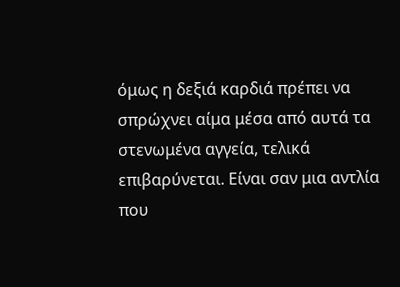όμως η δεξιά καρδιά πρέπει να σπρώχνει αίμα μέσα από αυτά τα στενωμένα αγγεία, τελικά επιβαρύνεται. Είναι σαν μια αντλία που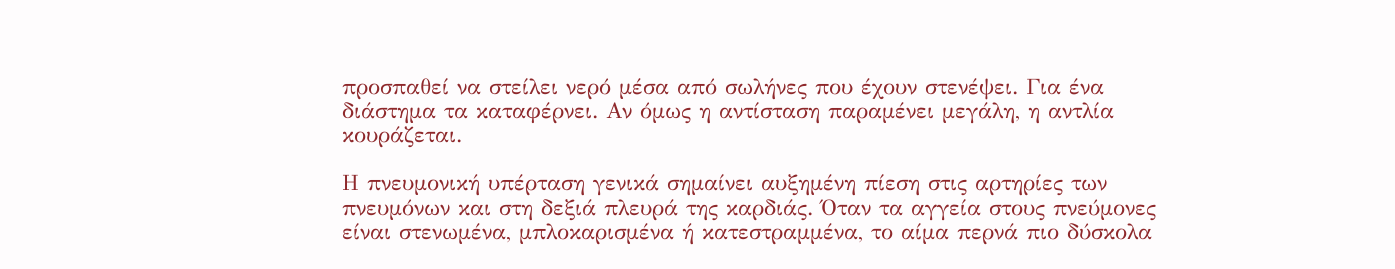προσπαθεί να στείλει νερό μέσα από σωλήνες που έχουν στενέψει. Για ένα διάστημα τα καταφέρνει. Αν όμως η αντίσταση παραμένει μεγάλη, η αντλία κουράζεται.

Η πνευμονική υπέρταση γενικά σημαίνει αυξημένη πίεση στις αρτηρίες των πνευμόνων και στη δεξιά πλευρά της καρδιάς. Όταν τα αγγεία στους πνεύμονες είναι στενωμένα, μπλοκαρισμένα ή κατεστραμμένα, το αίμα περνά πιο δύσκολα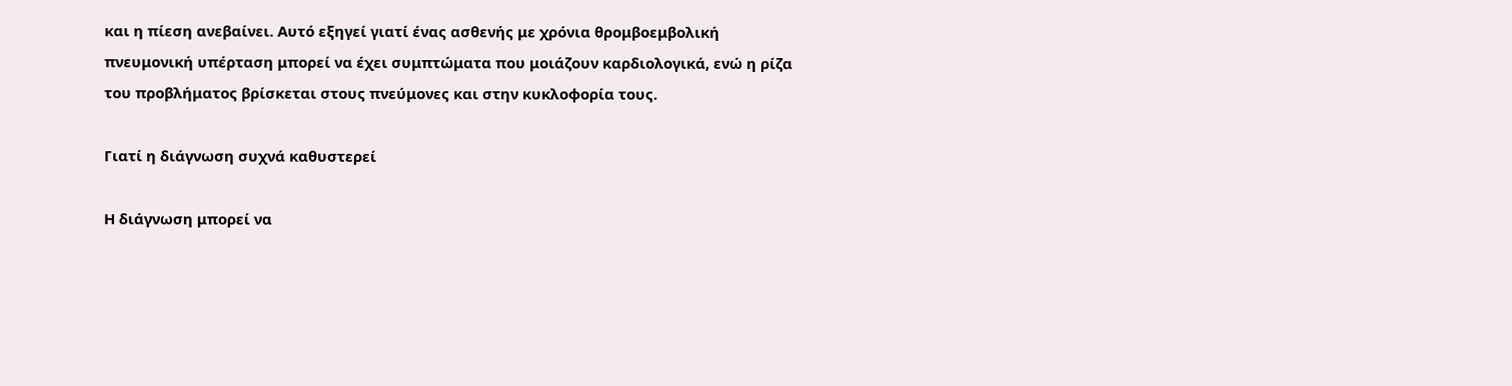και η πίεση ανεβαίνει. Αυτό εξηγεί γιατί ένας ασθενής με χρόνια θρομβοεμβολική πνευμονική υπέρταση μπορεί να έχει συμπτώματα που μοιάζουν καρδιολογικά, ενώ η ρίζα του προβλήματος βρίσκεται στους πνεύμονες και στην κυκλοφορία τους.

Γιατί η διάγνωση συχνά καθυστερεί

Η διάγνωση μπορεί να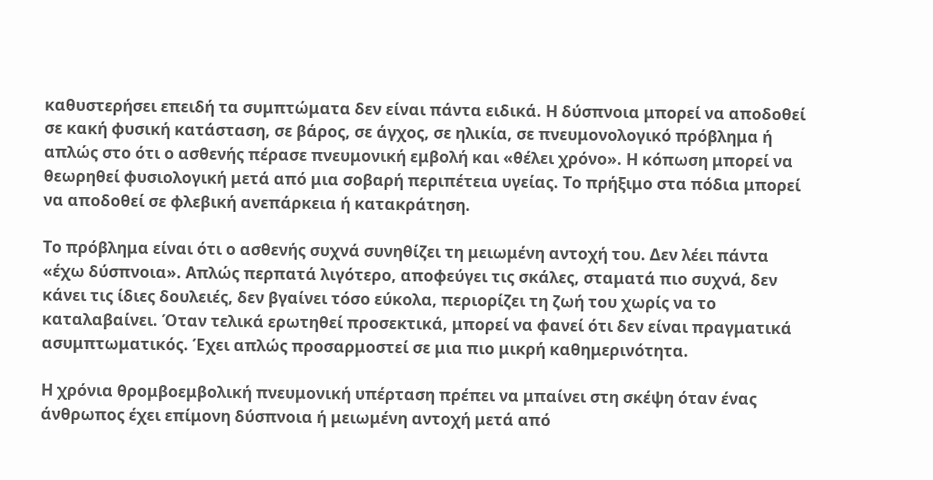καθυστερήσει επειδή τα συμπτώματα δεν είναι πάντα ειδικά. Η δύσπνοια μπορεί να αποδοθεί σε κακή φυσική κατάσταση, σε βάρος, σε άγχος, σε ηλικία, σε πνευμονολογικό πρόβλημα ή απλώς στο ότι ο ασθενής πέρασε πνευμονική εμβολή και «θέλει χρόνο». Η κόπωση μπορεί να θεωρηθεί φυσιολογική μετά από μια σοβαρή περιπέτεια υγείας. Το πρήξιμο στα πόδια μπορεί να αποδοθεί σε φλεβική ανεπάρκεια ή κατακράτηση.

Το πρόβλημα είναι ότι ο ασθενής συχνά συνηθίζει τη μειωμένη αντοχή του. Δεν λέει πάντα «έχω δύσπνοια». Απλώς περπατά λιγότερο, αποφεύγει τις σκάλες, σταματά πιο συχνά, δεν κάνει τις ίδιες δουλειές, δεν βγαίνει τόσο εύκολα, περιορίζει τη ζωή του χωρίς να το καταλαβαίνει. Όταν τελικά ερωτηθεί προσεκτικά, μπορεί να φανεί ότι δεν είναι πραγματικά ασυμπτωματικός. Έχει απλώς προσαρμοστεί σε μια πιο μικρή καθημερινότητα.

Η χρόνια θρομβοεμβολική πνευμονική υπέρταση πρέπει να μπαίνει στη σκέψη όταν ένας άνθρωπος έχει επίμονη δύσπνοια ή μειωμένη αντοχή μετά από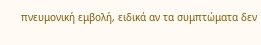πνευμονική εμβολή, ειδικά αν τα συμπτώματα δεν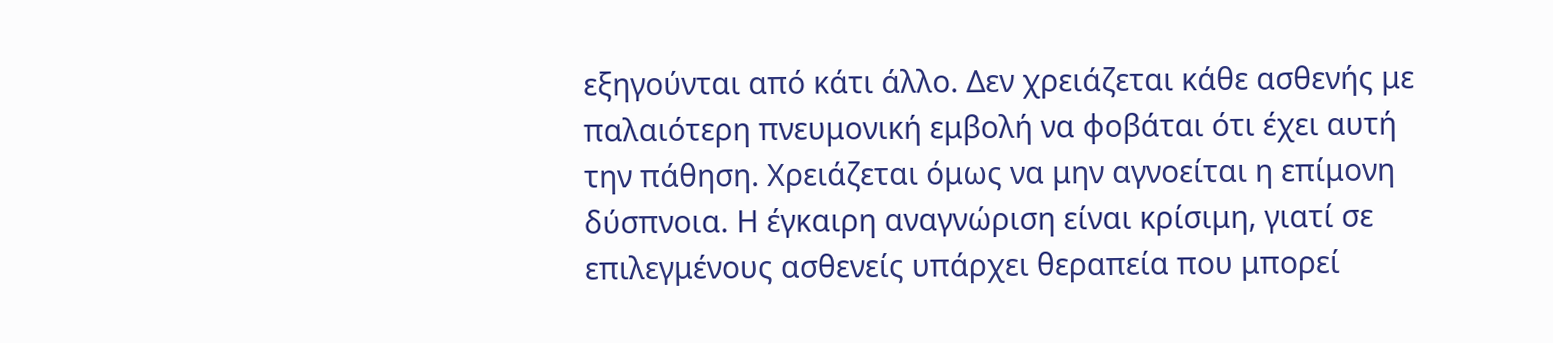εξηγούνται από κάτι άλλο. Δεν χρειάζεται κάθε ασθενής με παλαιότερη πνευμονική εμβολή να φοβάται ότι έχει αυτή την πάθηση. Χρειάζεται όμως να μην αγνοείται η επίμονη δύσπνοια. Η έγκαιρη αναγνώριση είναι κρίσιμη, γιατί σε επιλεγμένους ασθενείς υπάρχει θεραπεία που μπορεί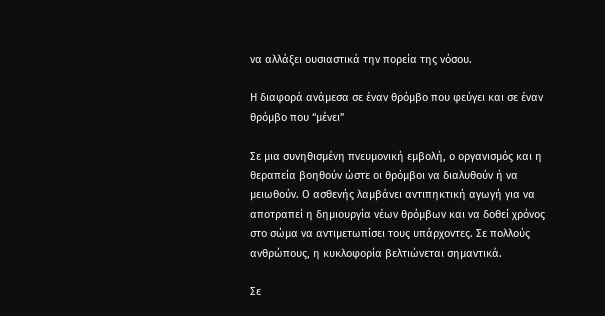να αλλάξει ουσιαστικά την πορεία της νόσου.

Η διαφορά ανάμεσα σε έναν θρόμβο που φεύγει και σε έναν θρόμβο που “μένει”

Σε μια συνηθισμένη πνευμονική εμβολή, ο οργανισμός και η θεραπεία βοηθούν ώστε οι θρόμβοι να διαλυθούν ή να μειωθούν. Ο ασθενής λαμβάνει αντιπηκτική αγωγή για να αποτραπεί η δημιουργία νέων θρόμβων και να δοθεί χρόνος στο σώμα να αντιμετωπίσει τους υπάρχοντες. Σε πολλούς ανθρώπους, η κυκλοφορία βελτιώνεται σημαντικά.

Σε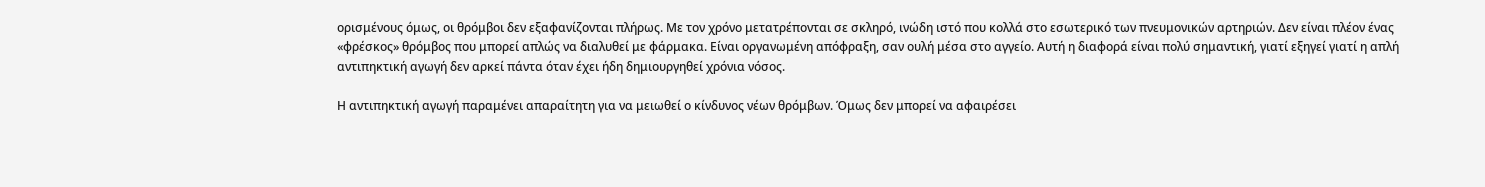ορισμένους όμως, οι θρόμβοι δεν εξαφανίζονται πλήρως. Με τον χρόνο μετατρέπονται σε σκληρό, ινώδη ιστό που κολλά στο εσωτερικό των πνευμονικών αρτηριών. Δεν είναι πλέον ένας «φρέσκος» θρόμβος που μπορεί απλώς να διαλυθεί με φάρμακα. Είναι οργανωμένη απόφραξη, σαν ουλή μέσα στο αγγείο. Αυτή η διαφορά είναι πολύ σημαντική, γιατί εξηγεί γιατί η απλή αντιπηκτική αγωγή δεν αρκεί πάντα όταν έχει ήδη δημιουργηθεί χρόνια νόσος.

Η αντιπηκτική αγωγή παραμένει απαραίτητη για να μειωθεί ο κίνδυνος νέων θρόμβων. Όμως δεν μπορεί να αφαιρέσει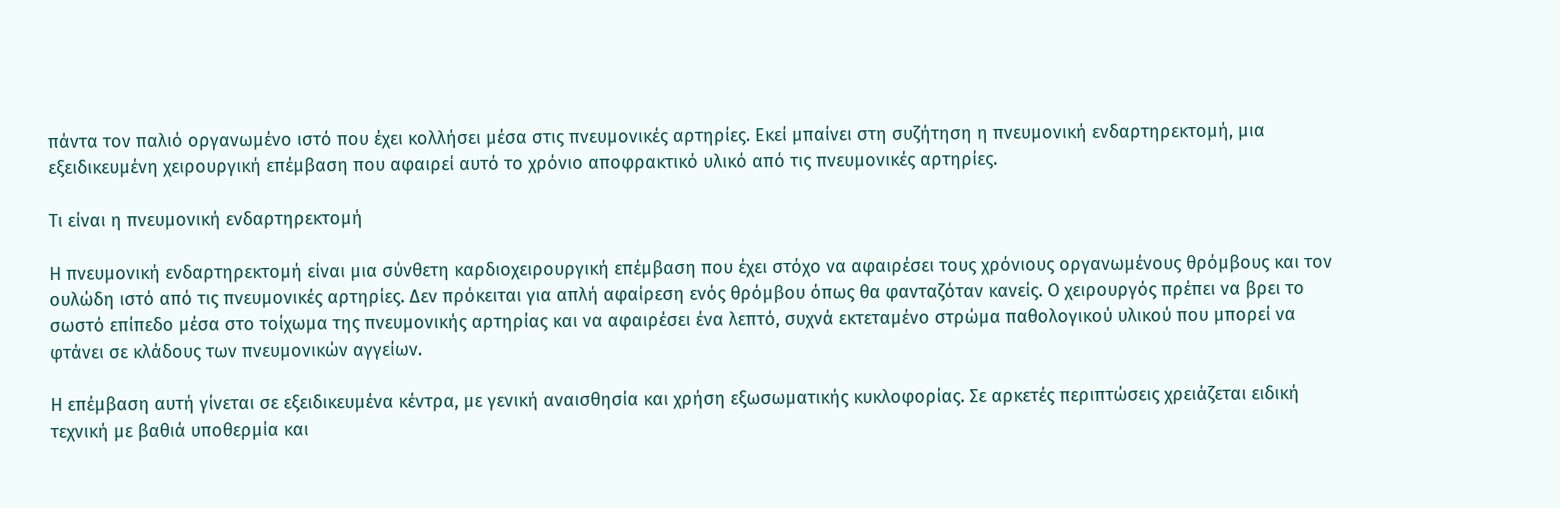πάντα τον παλιό οργανωμένο ιστό που έχει κολλήσει μέσα στις πνευμονικές αρτηρίες. Εκεί μπαίνει στη συζήτηση η πνευμονική ενδαρτηρεκτομή, μια εξειδικευμένη χειρουργική επέμβαση που αφαιρεί αυτό το χρόνιο αποφρακτικό υλικό από τις πνευμονικές αρτηρίες.

Τι είναι η πνευμονική ενδαρτηρεκτομή

Η πνευμονική ενδαρτηρεκτομή είναι μια σύνθετη καρδιοχειρουργική επέμβαση που έχει στόχο να αφαιρέσει τους χρόνιους οργανωμένους θρόμβους και τον ουλώδη ιστό από τις πνευμονικές αρτηρίες. Δεν πρόκειται για απλή αφαίρεση ενός θρόμβου όπως θα φανταζόταν κανείς. Ο χειρουργός πρέπει να βρει το σωστό επίπεδο μέσα στο τοίχωμα της πνευμονικής αρτηρίας και να αφαιρέσει ένα λεπτό, συχνά εκτεταμένο στρώμα παθολογικού υλικού που μπορεί να φτάνει σε κλάδους των πνευμονικών αγγείων.

Η επέμβαση αυτή γίνεται σε εξειδικευμένα κέντρα, με γενική αναισθησία και χρήση εξωσωματικής κυκλοφορίας. Σε αρκετές περιπτώσεις χρειάζεται ειδική τεχνική με βαθιά υποθερμία και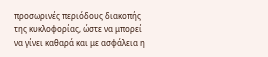προσωρινές περιόδους διακοπής της κυκλοφορίας, ώστε να μπορεί να γίνει καθαρά και με ασφάλεια η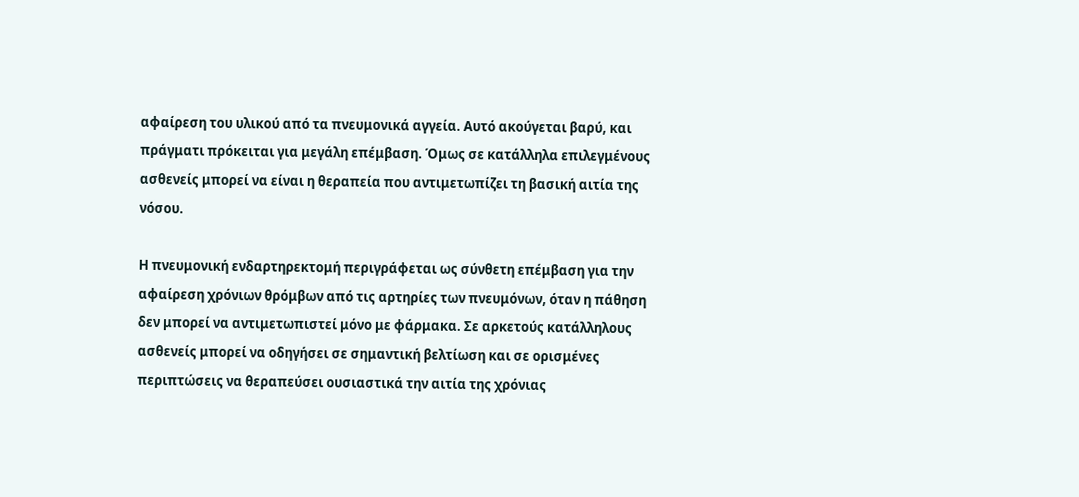αφαίρεση του υλικού από τα πνευμονικά αγγεία. Αυτό ακούγεται βαρύ, και πράγματι πρόκειται για μεγάλη επέμβαση. Όμως σε κατάλληλα επιλεγμένους ασθενείς μπορεί να είναι η θεραπεία που αντιμετωπίζει τη βασική αιτία της νόσου.

Η πνευμονική ενδαρτηρεκτομή περιγράφεται ως σύνθετη επέμβαση για την αφαίρεση χρόνιων θρόμβων από τις αρτηρίες των πνευμόνων, όταν η πάθηση δεν μπορεί να αντιμετωπιστεί μόνο με φάρμακα. Σε αρκετούς κατάλληλους ασθενείς μπορεί να οδηγήσει σε σημαντική βελτίωση και σε ορισμένες περιπτώσεις να θεραπεύσει ουσιαστικά την αιτία της χρόνιας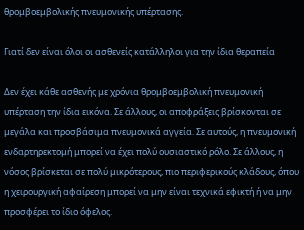θρομβοεμβολικής πνευμονικής υπέρτασης.

Γιατί δεν είναι όλοι οι ασθενείς κατάλληλοι για την ίδια θεραπεία

Δεν έχει κάθε ασθενής με χρόνια θρομβοεμβολική πνευμονική υπέρταση την ίδια εικόνα. Σε άλλους, οι αποφράξεις βρίσκονται σε μεγάλα και προσβάσιμα πνευμονικά αγγεία. Σε αυτούς, η πνευμονική ενδαρτηρεκτομή μπορεί να έχει πολύ ουσιαστικό ρόλο. Σε άλλους, η νόσος βρίσκεται σε πολύ μικρότερους, πιο περιφερικούς κλάδους, όπου η χειρουργική αφαίρεση μπορεί να μην είναι τεχνικά εφικτή ή να μην προσφέρει το ίδιο όφελος.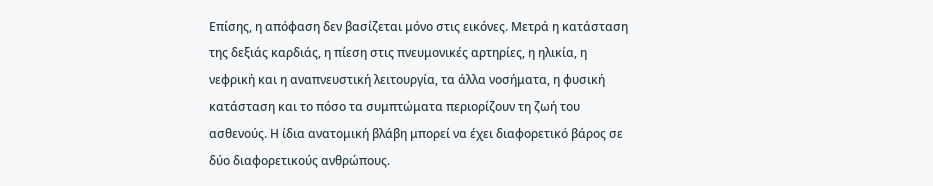Επίσης, η απόφαση δεν βασίζεται μόνο στις εικόνες. Μετρά η κατάσταση της δεξιάς καρδιάς, η πίεση στις πνευμονικές αρτηρίες, η ηλικία, η νεφρική και η αναπνευστική λειτουργία, τα άλλα νοσήματα, η φυσική κατάσταση και το πόσο τα συμπτώματα περιορίζουν τη ζωή του ασθενούς. Η ίδια ανατομική βλάβη μπορεί να έχει διαφορετικό βάρος σε δύο διαφορετικούς ανθρώπους.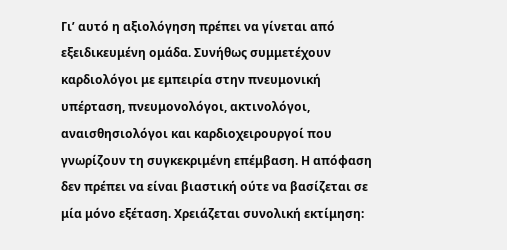Γι’ αυτό η αξιολόγηση πρέπει να γίνεται από εξειδικευμένη ομάδα. Συνήθως συμμετέχουν καρδιολόγοι με εμπειρία στην πνευμονική υπέρταση, πνευμονολόγοι, ακτινολόγοι, αναισθησιολόγοι και καρδιοχειρουργοί που γνωρίζουν τη συγκεκριμένη επέμβαση. Η απόφαση δεν πρέπει να είναι βιαστική ούτε να βασίζεται σε μία μόνο εξέταση. Χρειάζεται συνολική εκτίμηση: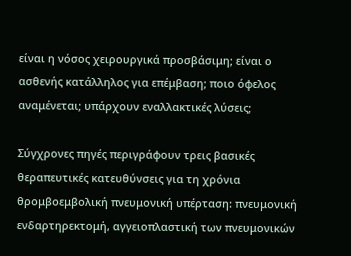είναι η νόσος χειρουργικά προσβάσιμη; είναι ο ασθενής κατάλληλος για επέμβαση; ποιο όφελος αναμένεται; υπάρχουν εναλλακτικές λύσεις;

Σύγχρονες πηγές περιγράφουν τρεις βασικές θεραπευτικές κατευθύνσεις για τη χρόνια θρομβοεμβολική πνευμονική υπέρταση: πνευμονική ενδαρτηρεκτομή, αγγειοπλαστική των πνευμονικών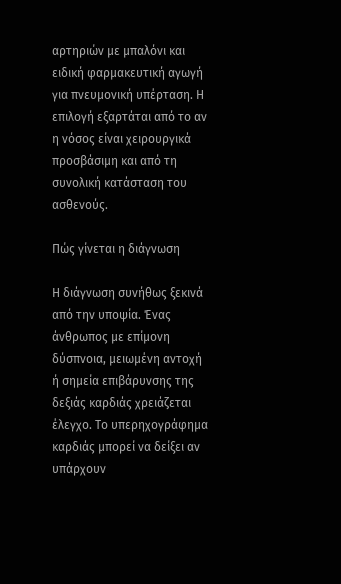αρτηριών με μπαλόνι και ειδική φαρμακευτική αγωγή για πνευμονική υπέρταση. Η επιλογή εξαρτάται από το αν η νόσος είναι χειρουργικά προσβάσιμη και από τη συνολική κατάσταση του ασθενούς.

Πώς γίνεται η διάγνωση

Η διάγνωση συνήθως ξεκινά από την υποψία. Ένας άνθρωπος με επίμονη δύσπνοια, μειωμένη αντοχή ή σημεία επιβάρυνσης της δεξιάς καρδιάς χρειάζεται έλεγχο. Το υπερηχογράφημα καρδιάς μπορεί να δείξει αν υπάρχουν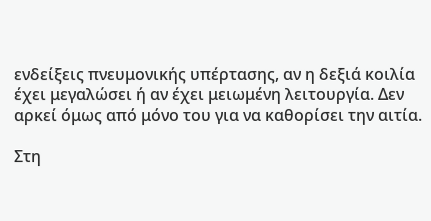ενδείξεις πνευμονικής υπέρτασης, αν η δεξιά κοιλία έχει μεγαλώσει ή αν έχει μειωμένη λειτουργία. Δεν αρκεί όμως από μόνο του για να καθορίσει την αιτία.

Στη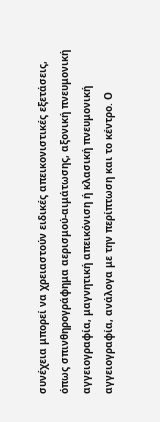συνέχεια μπορεί να χρειαστούν ειδικές απεικονιστικές εξετάσεις, όπως σπινθηρογράφημα αερισμού-αιμάτωσης, αξονική πνευμονική αγγειογραφία, μαγνητική απεικόνιση ή κλασική πνευμονική αγγειογραφία, ανάλογα με την περίπτωση και το κέντρο. Ο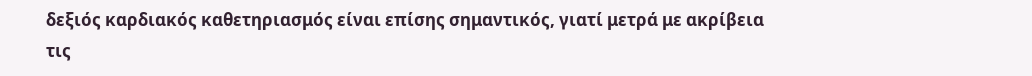δεξιός καρδιακός καθετηριασμός είναι επίσης σημαντικός, γιατί μετρά με ακρίβεια τις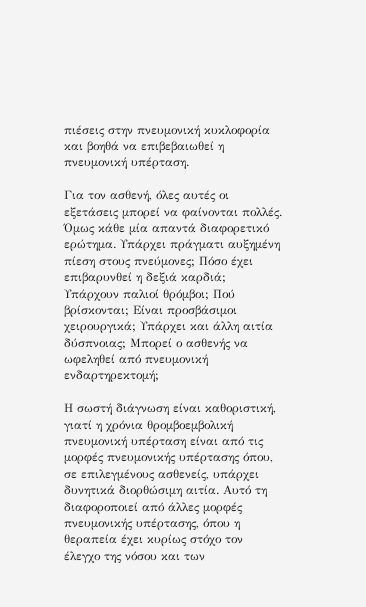πιέσεις στην πνευμονική κυκλοφορία και βοηθά να επιβεβαιωθεί η πνευμονική υπέρταση.

Για τον ασθενή, όλες αυτές οι εξετάσεις μπορεί να φαίνονται πολλές. Όμως κάθε μία απαντά διαφορετικό ερώτημα. Υπάρχει πράγματι αυξημένη πίεση στους πνεύμονες; Πόσο έχει επιβαρυνθεί η δεξιά καρδιά; Υπάρχουν παλιοί θρόμβοι; Πού βρίσκονται; Είναι προσβάσιμοι χειρουργικά; Υπάρχει και άλλη αιτία δύσπνοιας; Μπορεί ο ασθενής να ωφεληθεί από πνευμονική ενδαρτηρεκτομή;

Η σωστή διάγνωση είναι καθοριστική, γιατί η χρόνια θρομβοεμβολική πνευμονική υπέρταση είναι από τις μορφές πνευμονικής υπέρτασης όπου, σε επιλεγμένους ασθενείς, υπάρχει δυνητικά διορθώσιμη αιτία. Αυτό τη διαφοροποιεί από άλλες μορφές πνευμονικής υπέρτασης, όπου η θεραπεία έχει κυρίως στόχο τον έλεγχο της νόσου και των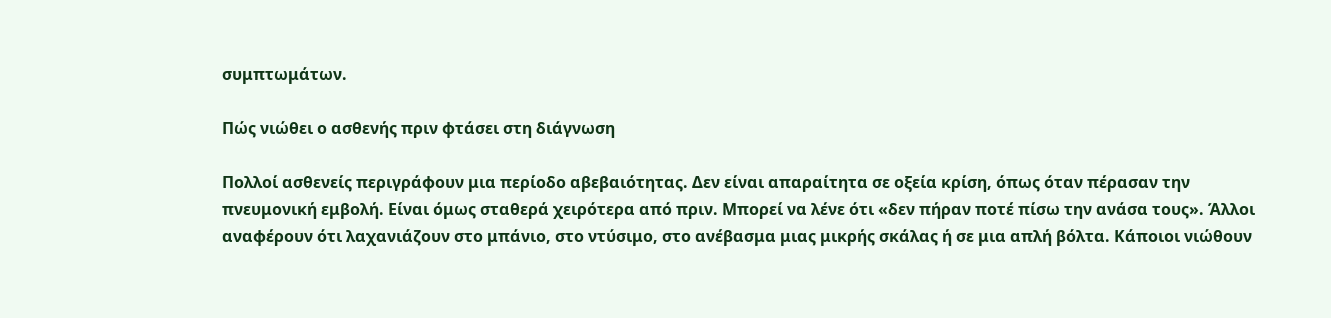συμπτωμάτων.

Πώς νιώθει ο ασθενής πριν φτάσει στη διάγνωση

Πολλοί ασθενείς περιγράφουν μια περίοδο αβεβαιότητας. Δεν είναι απαραίτητα σε οξεία κρίση, όπως όταν πέρασαν την πνευμονική εμβολή. Είναι όμως σταθερά χειρότερα από πριν. Μπορεί να λένε ότι «δεν πήραν ποτέ πίσω την ανάσα τους». Άλλοι αναφέρουν ότι λαχανιάζουν στο μπάνιο, στο ντύσιμο, στο ανέβασμα μιας μικρής σκάλας ή σε μια απλή βόλτα. Κάποιοι νιώθουν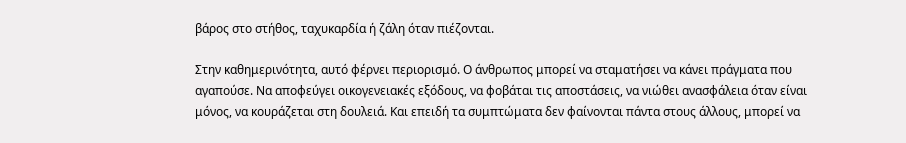βάρος στο στήθος, ταχυκαρδία ή ζάλη όταν πιέζονται.

Στην καθημερινότητα, αυτό φέρνει περιορισμό. Ο άνθρωπος μπορεί να σταματήσει να κάνει πράγματα που αγαπούσε. Να αποφεύγει οικογενειακές εξόδους, να φοβάται τις αποστάσεις, να νιώθει ανασφάλεια όταν είναι μόνος, να κουράζεται στη δουλειά. Και επειδή τα συμπτώματα δεν φαίνονται πάντα στους άλλους, μπορεί να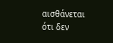αισθάνεται ότι δεν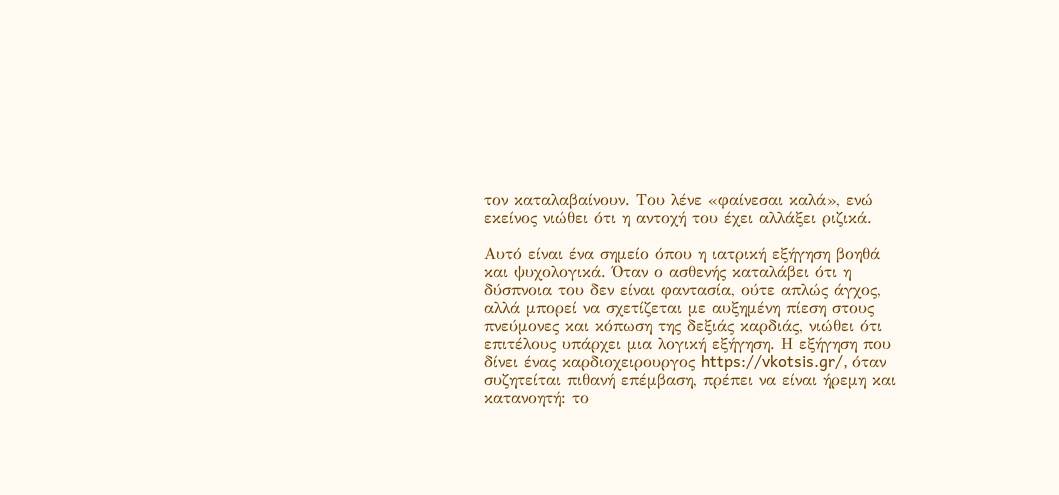τον καταλαβαίνουν. Του λένε «φαίνεσαι καλά», ενώ εκείνος νιώθει ότι η αντοχή του έχει αλλάξει ριζικά.

Αυτό είναι ένα σημείο όπου η ιατρική εξήγηση βοηθά και ψυχολογικά. Όταν ο ασθενής καταλάβει ότι η δύσπνοια του δεν είναι φαντασία, ούτε απλώς άγχος, αλλά μπορεί να σχετίζεται με αυξημένη πίεση στους πνεύμονες και κόπωση της δεξιάς καρδιάς, νιώθει ότι επιτέλους υπάρχει μια λογική εξήγηση. Η εξήγηση που δίνει ένας καρδιοχειρουργος https://vkotsis.gr/, όταν συζητείται πιθανή επέμβαση, πρέπει να είναι ήρεμη και κατανοητή: το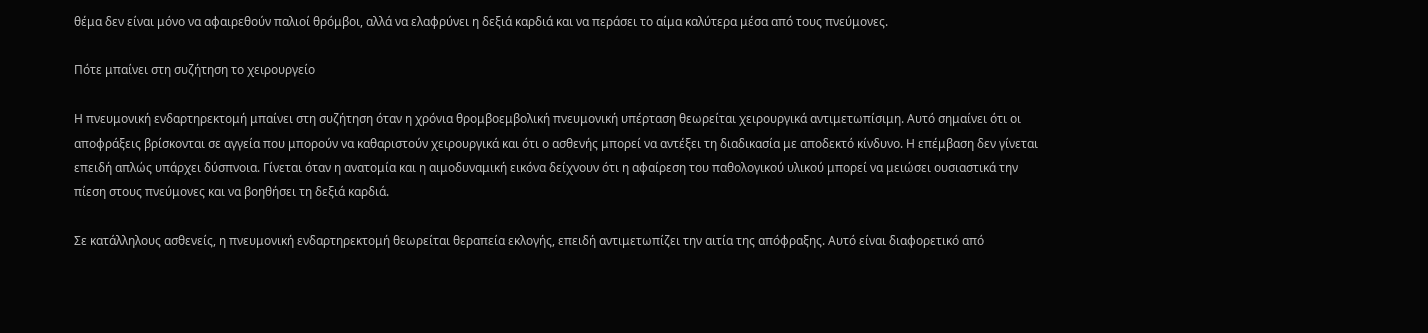θέμα δεν είναι μόνο να αφαιρεθούν παλιοί θρόμβοι, αλλά να ελαφρύνει η δεξιά καρδιά και να περάσει το αίμα καλύτερα μέσα από τους πνεύμονες.

Πότε μπαίνει στη συζήτηση το χειρουργείο

Η πνευμονική ενδαρτηρεκτομή μπαίνει στη συζήτηση όταν η χρόνια θρομβοεμβολική πνευμονική υπέρταση θεωρείται χειρουργικά αντιμετωπίσιμη. Αυτό σημαίνει ότι οι αποφράξεις βρίσκονται σε αγγεία που μπορούν να καθαριστούν χειρουργικά και ότι ο ασθενής μπορεί να αντέξει τη διαδικασία με αποδεκτό κίνδυνο. Η επέμβαση δεν γίνεται επειδή απλώς υπάρχει δύσπνοια. Γίνεται όταν η ανατομία και η αιμοδυναμική εικόνα δείχνουν ότι η αφαίρεση του παθολογικού υλικού μπορεί να μειώσει ουσιαστικά την πίεση στους πνεύμονες και να βοηθήσει τη δεξιά καρδιά.

Σε κατάλληλους ασθενείς, η πνευμονική ενδαρτηρεκτομή θεωρείται θεραπεία εκλογής, επειδή αντιμετωπίζει την αιτία της απόφραξης. Αυτό είναι διαφορετικό από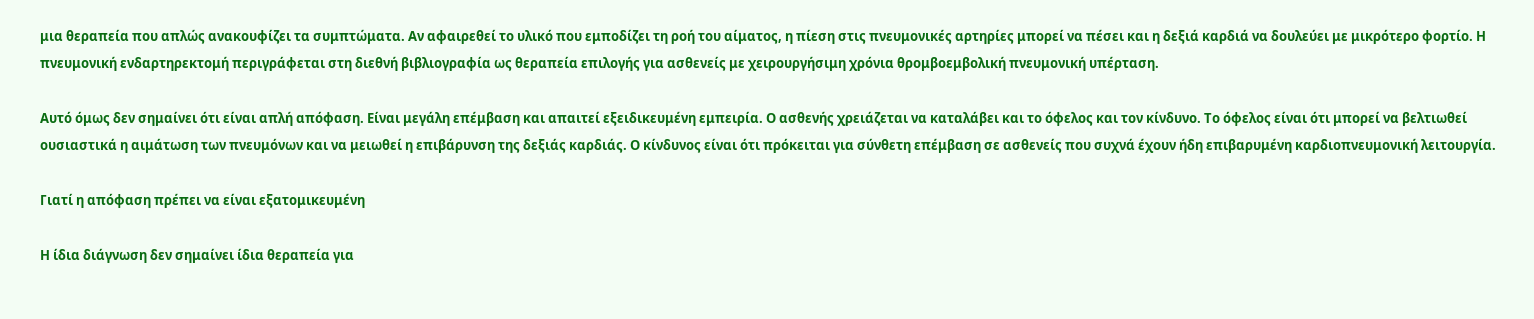μια θεραπεία που απλώς ανακουφίζει τα συμπτώματα. Αν αφαιρεθεί το υλικό που εμποδίζει τη ροή του αίματος, η πίεση στις πνευμονικές αρτηρίες μπορεί να πέσει και η δεξιά καρδιά να δουλεύει με μικρότερο φορτίο. Η πνευμονική ενδαρτηρεκτομή περιγράφεται στη διεθνή βιβλιογραφία ως θεραπεία επιλογής για ασθενείς με χειρουργήσιμη χρόνια θρομβοεμβολική πνευμονική υπέρταση.

Αυτό όμως δεν σημαίνει ότι είναι απλή απόφαση. Είναι μεγάλη επέμβαση και απαιτεί εξειδικευμένη εμπειρία. Ο ασθενής χρειάζεται να καταλάβει και το όφελος και τον κίνδυνο. Το όφελος είναι ότι μπορεί να βελτιωθεί ουσιαστικά η αιμάτωση των πνευμόνων και να μειωθεί η επιβάρυνση της δεξιάς καρδιάς. Ο κίνδυνος είναι ότι πρόκειται για σύνθετη επέμβαση σε ασθενείς που συχνά έχουν ήδη επιβαρυμένη καρδιοπνευμονική λειτουργία.

Γιατί η απόφαση πρέπει να είναι εξατομικευμένη

Η ίδια διάγνωση δεν σημαίνει ίδια θεραπεία για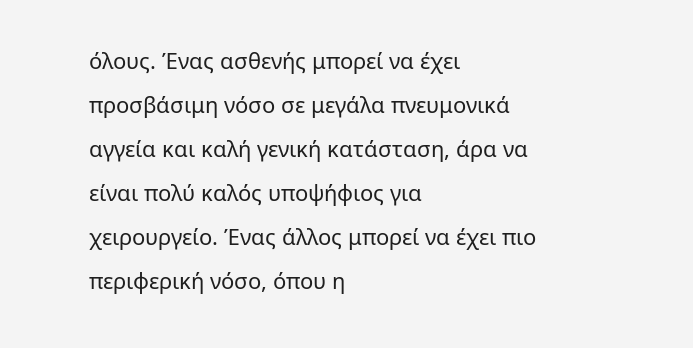όλους. Ένας ασθενής μπορεί να έχει προσβάσιμη νόσο σε μεγάλα πνευμονικά αγγεία και καλή γενική κατάσταση, άρα να είναι πολύ καλός υποψήφιος για χειρουργείο. Ένας άλλος μπορεί να έχει πιο περιφερική νόσο, όπου η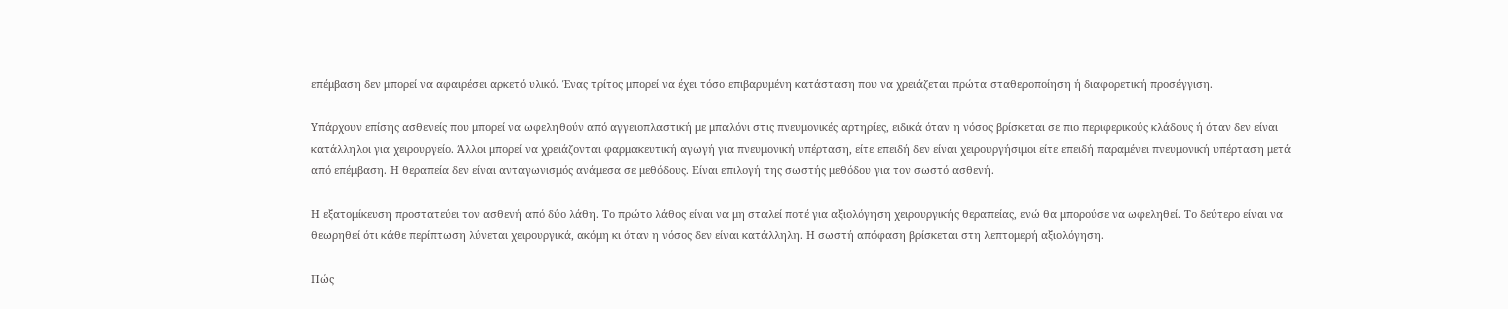επέμβαση δεν μπορεί να αφαιρέσει αρκετό υλικό. Ένας τρίτος μπορεί να έχει τόσο επιβαρυμένη κατάσταση που να χρειάζεται πρώτα σταθεροποίηση ή διαφορετική προσέγγιση.

Υπάρχουν επίσης ασθενείς που μπορεί να ωφεληθούν από αγγειοπλαστική με μπαλόνι στις πνευμονικές αρτηρίες, ειδικά όταν η νόσος βρίσκεται σε πιο περιφερικούς κλάδους ή όταν δεν είναι κατάλληλοι για χειρουργείο. Άλλοι μπορεί να χρειάζονται φαρμακευτική αγωγή για πνευμονική υπέρταση, είτε επειδή δεν είναι χειρουργήσιμοι είτε επειδή παραμένει πνευμονική υπέρταση μετά από επέμβαση. Η θεραπεία δεν είναι ανταγωνισμός ανάμεσα σε μεθόδους. Είναι επιλογή της σωστής μεθόδου για τον σωστό ασθενή.

Η εξατομίκευση προστατεύει τον ασθενή από δύο λάθη. Το πρώτο λάθος είναι να μη σταλεί ποτέ για αξιολόγηση χειρουργικής θεραπείας, ενώ θα μπορούσε να ωφεληθεί. Το δεύτερο είναι να θεωρηθεί ότι κάθε περίπτωση λύνεται χειρουργικά, ακόμη κι όταν η νόσος δεν είναι κατάλληλη. Η σωστή απόφαση βρίσκεται στη λεπτομερή αξιολόγηση.

Πώς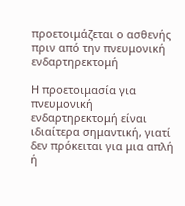προετοιμάζεται ο ασθενής πριν από την πνευμονική ενδαρτηρεκτομή

Η προετοιμασία για πνευμονική ενδαρτηρεκτομή είναι ιδιαίτερα σημαντική, γιατί δεν πρόκειται για μια απλή ή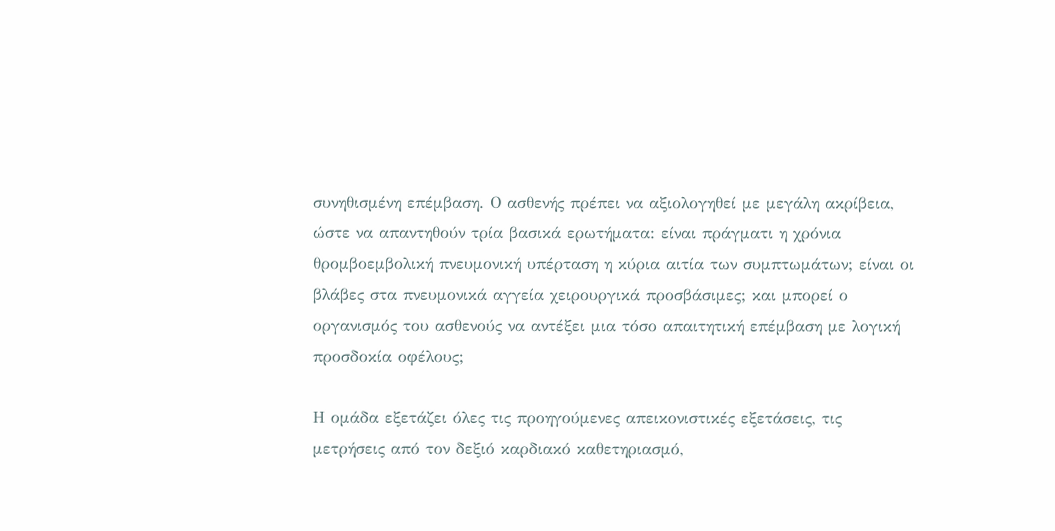συνηθισμένη επέμβαση. Ο ασθενής πρέπει να αξιολογηθεί με μεγάλη ακρίβεια, ώστε να απαντηθούν τρία βασικά ερωτήματα: είναι πράγματι η χρόνια θρομβοεμβολική πνευμονική υπέρταση η κύρια αιτία των συμπτωμάτων; είναι οι βλάβες στα πνευμονικά αγγεία χειρουργικά προσβάσιμες; και μπορεί ο οργανισμός του ασθενούς να αντέξει μια τόσο απαιτητική επέμβαση με λογική προσδοκία οφέλους;

Η ομάδα εξετάζει όλες τις προηγούμενες απεικονιστικές εξετάσεις, τις μετρήσεις από τον δεξιό καρδιακό καθετηριασμό,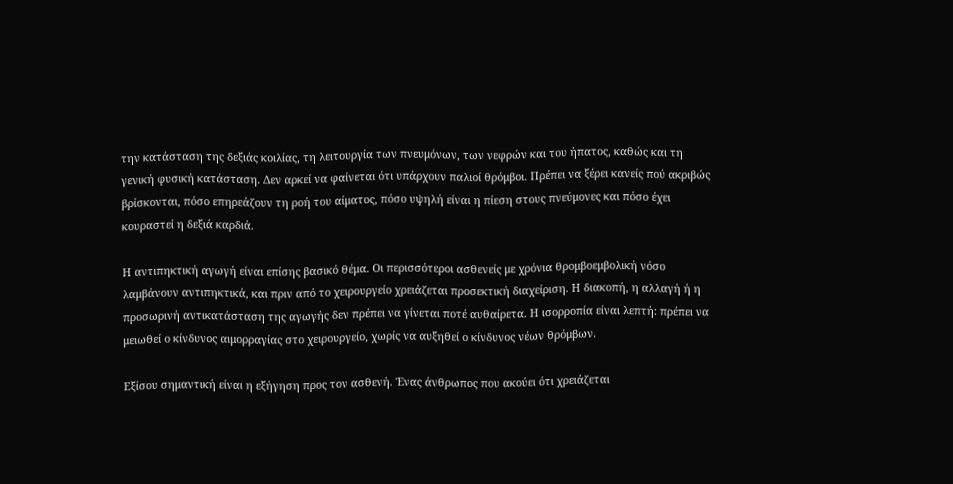την κατάσταση της δεξιάς κοιλίας, τη λειτουργία των πνευμόνων, των νεφρών και του ήπατος, καθώς και τη γενική φυσική κατάσταση. Δεν αρκεί να φαίνεται ότι υπάρχουν παλιοί θρόμβοι. Πρέπει να ξέρει κανείς πού ακριβώς βρίσκονται, πόσο επηρεάζουν τη ροή του αίματος, πόσο υψηλή είναι η πίεση στους πνεύμονες και πόσο έχει κουραστεί η δεξιά καρδιά.

Η αντιπηκτική αγωγή είναι επίσης βασικό θέμα. Οι περισσότεροι ασθενείς με χρόνια θρομβοεμβολική νόσο λαμβάνουν αντιπηκτικά, και πριν από το χειρουργείο χρειάζεται προσεκτική διαχείριση. Η διακοπή, η αλλαγή ή η προσωρινή αντικατάσταση της αγωγής δεν πρέπει να γίνεται ποτέ αυθαίρετα. Η ισορροπία είναι λεπτή: πρέπει να μειωθεί ο κίνδυνος αιμορραγίας στο χειρουργείο, χωρίς να αυξηθεί ο κίνδυνος νέων θρόμβων.

Εξίσου σημαντική είναι η εξήγηση προς τον ασθενή. Ένας άνθρωπος που ακούει ότι χρειάζεται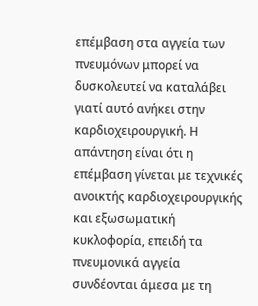επέμβαση στα αγγεία των πνευμόνων μπορεί να δυσκολευτεί να καταλάβει γιατί αυτό ανήκει στην καρδιοχειρουργική. Η απάντηση είναι ότι η επέμβαση γίνεται με τεχνικές ανοικτής καρδιοχειρουργικής και εξωσωματική κυκλοφορία, επειδή τα πνευμονικά αγγεία συνδέονται άμεσα με τη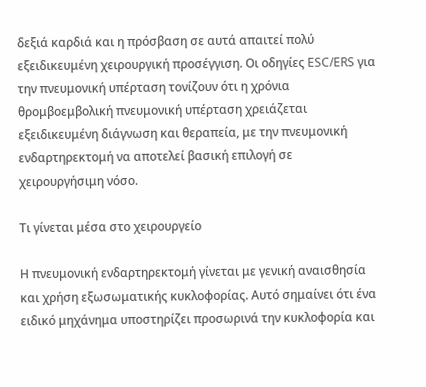δεξιά καρδιά και η πρόσβαση σε αυτά απαιτεί πολύ εξειδικευμένη χειρουργική προσέγγιση. Οι οδηγίες ESC/ERS για την πνευμονική υπέρταση τονίζουν ότι η χρόνια θρομβοεμβολική πνευμονική υπέρταση χρειάζεται εξειδικευμένη διάγνωση και θεραπεία, με την πνευμονική ενδαρτηρεκτομή να αποτελεί βασική επιλογή σε χειρουργήσιμη νόσο.

Τι γίνεται μέσα στο χειρουργείο

Η πνευμονική ενδαρτηρεκτομή γίνεται με γενική αναισθησία και χρήση εξωσωματικής κυκλοφορίας. Αυτό σημαίνει ότι ένα ειδικό μηχάνημα υποστηρίζει προσωρινά την κυκλοφορία και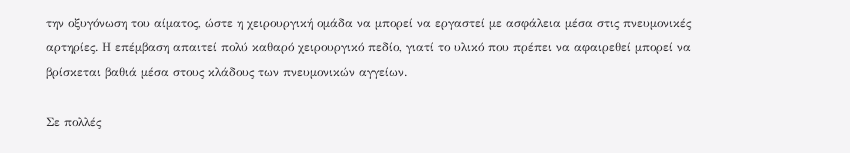την οξυγόνωση του αίματος, ώστε η χειρουργική ομάδα να μπορεί να εργαστεί με ασφάλεια μέσα στις πνευμονικές αρτηρίες. Η επέμβαση απαιτεί πολύ καθαρό χειρουργικό πεδίο, γιατί το υλικό που πρέπει να αφαιρεθεί μπορεί να βρίσκεται βαθιά μέσα στους κλάδους των πνευμονικών αγγείων.

Σε πολλές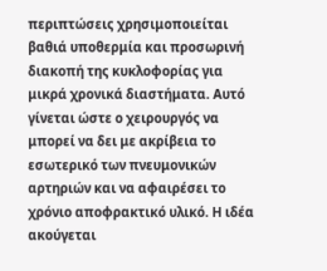περιπτώσεις χρησιμοποιείται βαθιά υποθερμία και προσωρινή διακοπή της κυκλοφορίας για μικρά χρονικά διαστήματα. Αυτό γίνεται ώστε ο χειρουργός να μπορεί να δει με ακρίβεια το εσωτερικό των πνευμονικών αρτηριών και να αφαιρέσει το χρόνιο αποφρακτικό υλικό. Η ιδέα ακούγεται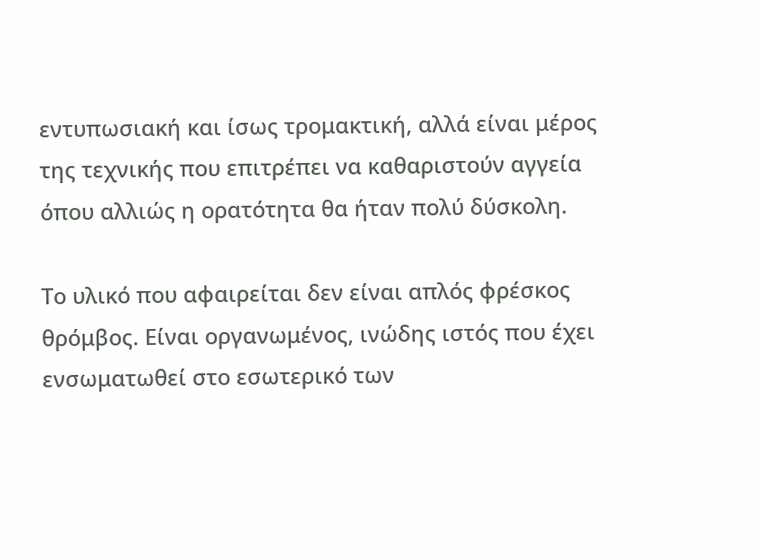εντυπωσιακή και ίσως τρομακτική, αλλά είναι μέρος της τεχνικής που επιτρέπει να καθαριστούν αγγεία όπου αλλιώς η ορατότητα θα ήταν πολύ δύσκολη.

Το υλικό που αφαιρείται δεν είναι απλός φρέσκος θρόμβος. Είναι οργανωμένος, ινώδης ιστός που έχει ενσωματωθεί στο εσωτερικό των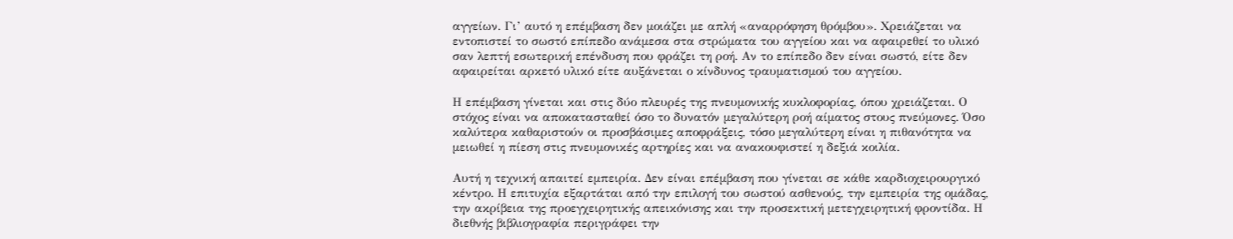αγγείων. Γι’ αυτό η επέμβαση δεν μοιάζει με απλή «αναρρόφηση θρόμβου». Χρειάζεται να εντοπιστεί το σωστό επίπεδο ανάμεσα στα στρώματα του αγγείου και να αφαιρεθεί το υλικό σαν λεπτή εσωτερική επένδυση που φράζει τη ροή. Αν το επίπεδο δεν είναι σωστό, είτε δεν αφαιρείται αρκετό υλικό είτε αυξάνεται ο κίνδυνος τραυματισμού του αγγείου.

Η επέμβαση γίνεται και στις δύο πλευρές της πνευμονικής κυκλοφορίας, όπου χρειάζεται. Ο στόχος είναι να αποκατασταθεί όσο το δυνατόν μεγαλύτερη ροή αίματος στους πνεύμονες. Όσο καλύτερα καθαριστούν οι προσβάσιμες αποφράξεις, τόσο μεγαλύτερη είναι η πιθανότητα να μειωθεί η πίεση στις πνευμονικές αρτηρίες και να ανακουφιστεί η δεξιά κοιλία.

Αυτή η τεχνική απαιτεί εμπειρία. Δεν είναι επέμβαση που γίνεται σε κάθε καρδιοχειρουργικό κέντρο. Η επιτυχία εξαρτάται από την επιλογή του σωστού ασθενούς, την εμπειρία της ομάδας, την ακρίβεια της προεγχειρητικής απεικόνισης και την προσεκτική μετεγχειρητική φροντίδα. Η διεθνής βιβλιογραφία περιγράφει την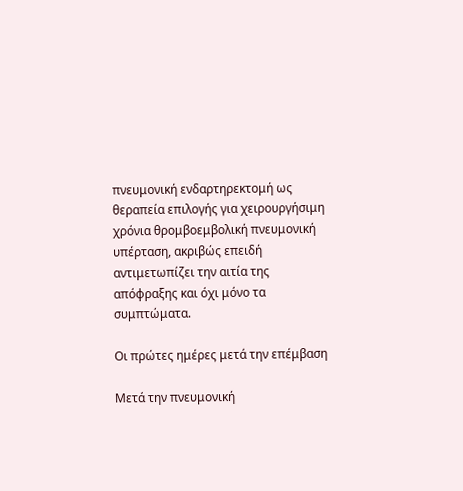πνευμονική ενδαρτηρεκτομή ως θεραπεία επιλογής για χειρουργήσιμη χρόνια θρομβοεμβολική πνευμονική υπέρταση, ακριβώς επειδή αντιμετωπίζει την αιτία της απόφραξης και όχι μόνο τα συμπτώματα.

Οι πρώτες ημέρες μετά την επέμβαση

Μετά την πνευμονική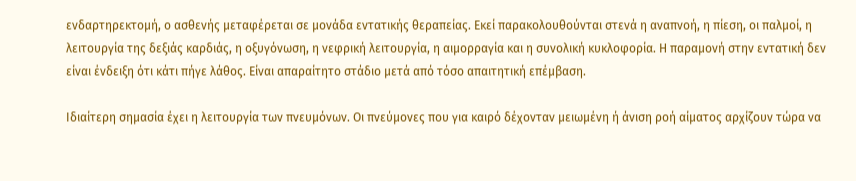ενδαρτηρεκτομή, ο ασθενής μεταφέρεται σε μονάδα εντατικής θεραπείας. Εκεί παρακολουθούνται στενά η αναπνοή, η πίεση, οι παλμοί, η λειτουργία της δεξιάς καρδιάς, η οξυγόνωση, η νεφρική λειτουργία, η αιμορραγία και η συνολική κυκλοφορία. Η παραμονή στην εντατική δεν είναι ένδειξη ότι κάτι πήγε λάθος. Είναι απαραίτητο στάδιο μετά από τόσο απαιτητική επέμβαση.

Ιδιαίτερη σημασία έχει η λειτουργία των πνευμόνων. Οι πνεύμονες που για καιρό δέχονταν μειωμένη ή άνιση ροή αίματος αρχίζουν τώρα να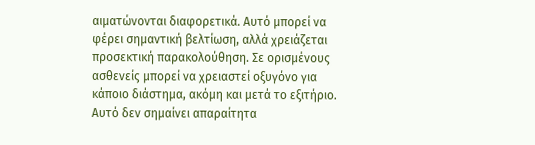αιματώνονται διαφορετικά. Αυτό μπορεί να φέρει σημαντική βελτίωση, αλλά χρειάζεται προσεκτική παρακολούθηση. Σε ορισμένους ασθενείς μπορεί να χρειαστεί οξυγόνο για κάποιο διάστημα, ακόμη και μετά το εξιτήριο. Αυτό δεν σημαίνει απαραίτητα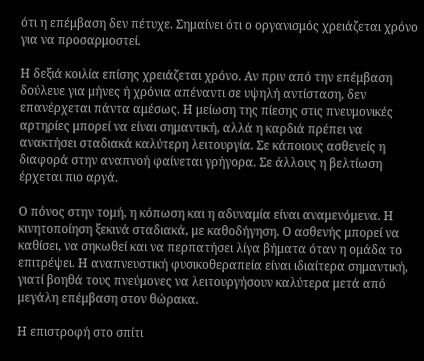ότι η επέμβαση δεν πέτυχε. Σημαίνει ότι ο οργανισμός χρειάζεται χρόνο για να προσαρμοστεί.

Η δεξιά κοιλία επίσης χρειάζεται χρόνο. Αν πριν από την επέμβαση δούλευε για μήνες ή χρόνια απέναντι σε υψηλή αντίσταση, δεν επανέρχεται πάντα αμέσως. Η μείωση της πίεσης στις πνευμονικές αρτηρίες μπορεί να είναι σημαντική, αλλά η καρδιά πρέπει να ανακτήσει σταδιακά καλύτερη λειτουργία. Σε κάποιους ασθενείς η διαφορά στην αναπνοή φαίνεται γρήγορα. Σε άλλους η βελτίωση έρχεται πιο αργά.

Ο πόνος στην τομή, η κόπωση και η αδυναμία είναι αναμενόμενα. Η κινητοποίηση ξεκινά σταδιακά, με καθοδήγηση. Ο ασθενής μπορεί να καθίσει, να σηκωθεί και να περπατήσει λίγα βήματα όταν η ομάδα το επιτρέψει. Η αναπνευστική φυσικοθεραπεία είναι ιδιαίτερα σημαντική, γιατί βοηθά τους πνεύμονες να λειτουργήσουν καλύτερα μετά από μεγάλη επέμβαση στον θώρακα.

Η επιστροφή στο σπίτι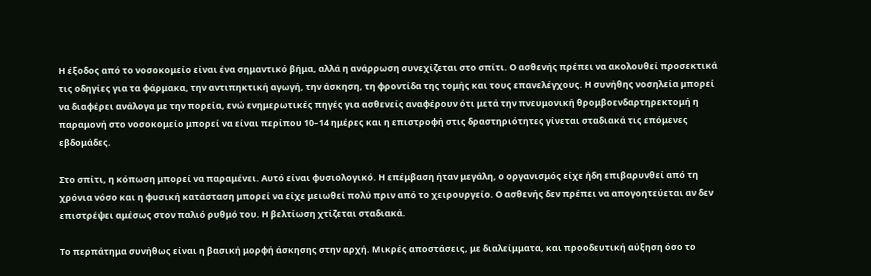Η έξοδος από το νοσοκομείο είναι ένα σημαντικό βήμα, αλλά η ανάρρωση συνεχίζεται στο σπίτι. Ο ασθενής πρέπει να ακολουθεί προσεκτικά τις οδηγίες για τα φάρμακα, την αντιπηκτική αγωγή, την άσκηση, τη φροντίδα της τομής και τους επανελέγχους. Η συνήθης νοσηλεία μπορεί να διαφέρει ανάλογα με την πορεία, ενώ ενημερωτικές πηγές για ασθενείς αναφέρουν ότι μετά την πνευμονική θρομβοενδαρτηρεκτομή η παραμονή στο νοσοκομείο μπορεί να είναι περίπου 10–14 ημέρες και η επιστροφή στις δραστηριότητες γίνεται σταδιακά τις επόμενες εβδομάδες.

Στο σπίτι, η κόπωση μπορεί να παραμένει. Αυτό είναι φυσιολογικό. Η επέμβαση ήταν μεγάλη, ο οργανισμός είχε ήδη επιβαρυνθεί από τη χρόνια νόσο και η φυσική κατάσταση μπορεί να είχε μειωθεί πολύ πριν από το χειρουργείο. Ο ασθενής δεν πρέπει να απογοητεύεται αν δεν επιστρέψει αμέσως στον παλιό ρυθμό του. Η βελτίωση χτίζεται σταδιακά.

Το περπάτημα συνήθως είναι η βασική μορφή άσκησης στην αρχή. Μικρές αποστάσεις, με διαλείμματα, και προοδευτική αύξηση όσο το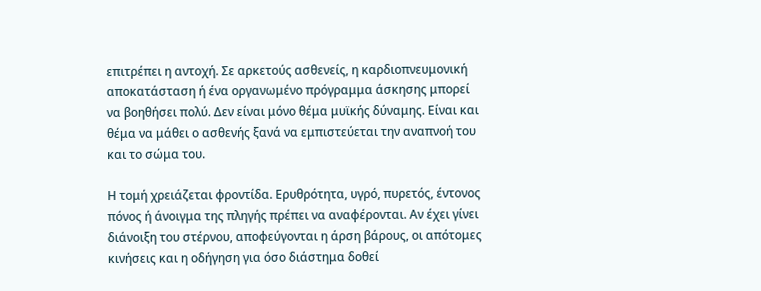επιτρέπει η αντοχή. Σε αρκετούς ασθενείς, η καρδιοπνευμονική αποκατάσταση ή ένα οργανωμένο πρόγραμμα άσκησης μπορεί να βοηθήσει πολύ. Δεν είναι μόνο θέμα μυϊκής δύναμης. Είναι και θέμα να μάθει ο ασθενής ξανά να εμπιστεύεται την αναπνοή του και το σώμα του.

Η τομή χρειάζεται φροντίδα. Ερυθρότητα, υγρό, πυρετός, έντονος πόνος ή άνοιγμα της πληγής πρέπει να αναφέρονται. Αν έχει γίνει διάνοιξη του στέρνου, αποφεύγονται η άρση βάρους, οι απότομες κινήσεις και η οδήγηση για όσο διάστημα δοθεί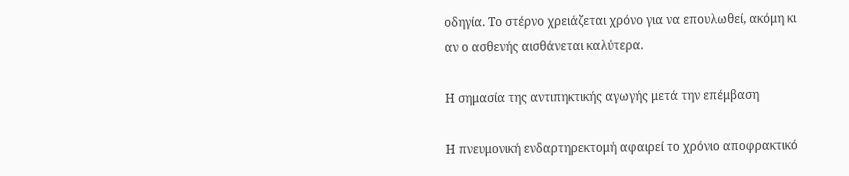οδηγία. Το στέρνο χρειάζεται χρόνο για να επουλωθεί, ακόμη κι αν ο ασθενής αισθάνεται καλύτερα.

Η σημασία της αντιπηκτικής αγωγής μετά την επέμβαση

Η πνευμονική ενδαρτηρεκτομή αφαιρεί το χρόνιο αποφρακτικό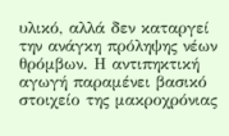υλικό, αλλά δεν καταργεί την ανάγκη πρόληψης νέων θρόμβων. Η αντιπηκτική αγωγή παραμένει βασικό στοιχείο της μακροχρόνιας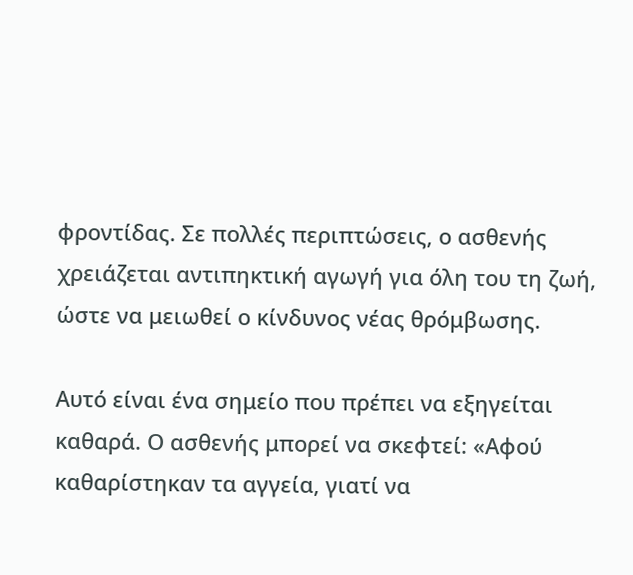φροντίδας. Σε πολλές περιπτώσεις, ο ασθενής χρειάζεται αντιπηκτική αγωγή για όλη του τη ζωή, ώστε να μειωθεί ο κίνδυνος νέας θρόμβωσης.

Αυτό είναι ένα σημείο που πρέπει να εξηγείται καθαρά. Ο ασθενής μπορεί να σκεφτεί: «Αφού καθαρίστηκαν τα αγγεία, γιατί να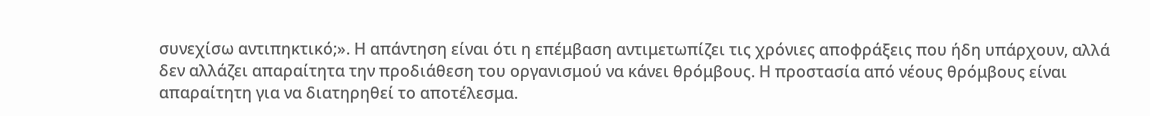συνεχίσω αντιπηκτικό;». Η απάντηση είναι ότι η επέμβαση αντιμετωπίζει τις χρόνιες αποφράξεις που ήδη υπάρχουν, αλλά δεν αλλάζει απαραίτητα την προδιάθεση του οργανισμού να κάνει θρόμβους. Η προστασία από νέους θρόμβους είναι απαραίτητη για να διατηρηθεί το αποτέλεσμα.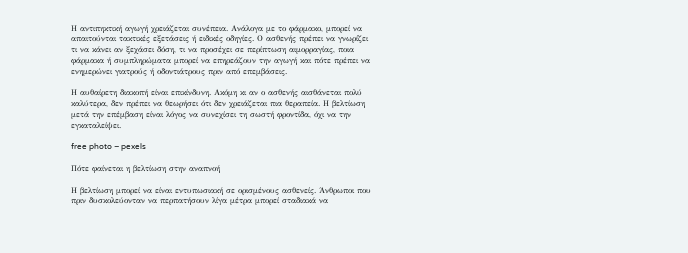Η αντιπηκτική αγωγή χρειάζεται συνέπεια. Ανάλογα με το φάρμακο, μπορεί να απαιτούνται τακτικές εξετάσεις ή ειδικές οδηγίες. Ο ασθενής πρέπει να γνωρίζει τι να κάνει αν ξεχάσει δόση, τι να προσέχει σε περίπτωση αιμορραγίας, ποια φάρμακα ή συμπληρώματα μπορεί να επηρεάζουν την αγωγή και πότε πρέπει να ενημερώνει γιατρούς ή οδοντιάτρους πριν από επεμβάσεις.

Η αυθαίρετη διακοπή είναι επικίνδυνη. Ακόμη κι αν ο ασθενής αισθάνεται πολύ καλύτερα, δεν πρέπει να θεωρήσει ότι δεν χρειάζεται πια θεραπεία. Η βελτίωση μετά την επέμβαση είναι λόγος να συνεχίσει τη σωστή φροντίδα, όχι να την εγκαταλείψει.

free photo – pexels

Πότε φαίνεται η βελτίωση στην αναπνοή

Η βελτίωση μπορεί να είναι εντυπωσιακή σε ορισμένους ασθενείς. Άνθρωποι που πριν δυσκολεύονταν να περπατήσουν λίγα μέτρα μπορεί σταδιακά να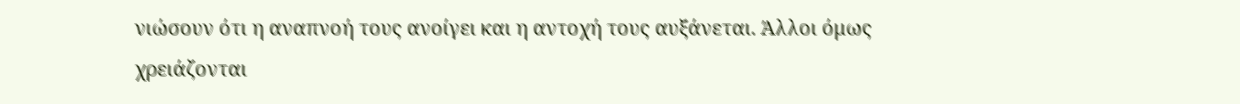νιώσουν ότι η αναπνοή τους ανοίγει και η αντοχή τους αυξάνεται. Άλλοι όμως χρειάζονται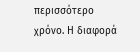περισσότερο χρόνο. Η διαφορά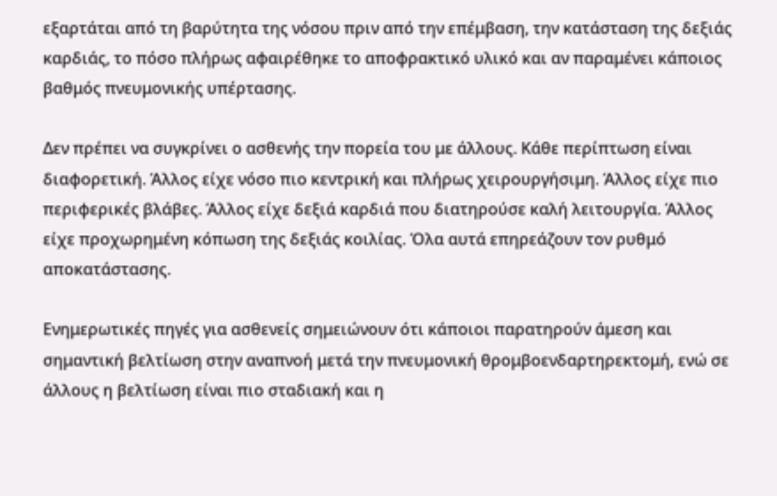εξαρτάται από τη βαρύτητα της νόσου πριν από την επέμβαση, την κατάσταση της δεξιάς καρδιάς, το πόσο πλήρως αφαιρέθηκε το αποφρακτικό υλικό και αν παραμένει κάποιος βαθμός πνευμονικής υπέρτασης.

Δεν πρέπει να συγκρίνει ο ασθενής την πορεία του με άλλους. Κάθε περίπτωση είναι διαφορετική. Άλλος είχε νόσο πιο κεντρική και πλήρως χειρουργήσιμη. Άλλος είχε πιο περιφερικές βλάβες. Άλλος είχε δεξιά καρδιά που διατηρούσε καλή λειτουργία. Άλλος είχε προχωρημένη κόπωση της δεξιάς κοιλίας. Όλα αυτά επηρεάζουν τον ρυθμό αποκατάστασης.

Ενημερωτικές πηγές για ασθενείς σημειώνουν ότι κάποιοι παρατηρούν άμεση και σημαντική βελτίωση στην αναπνοή μετά την πνευμονική θρομβοενδαρτηρεκτομή, ενώ σε άλλους η βελτίωση είναι πιο σταδιακή και η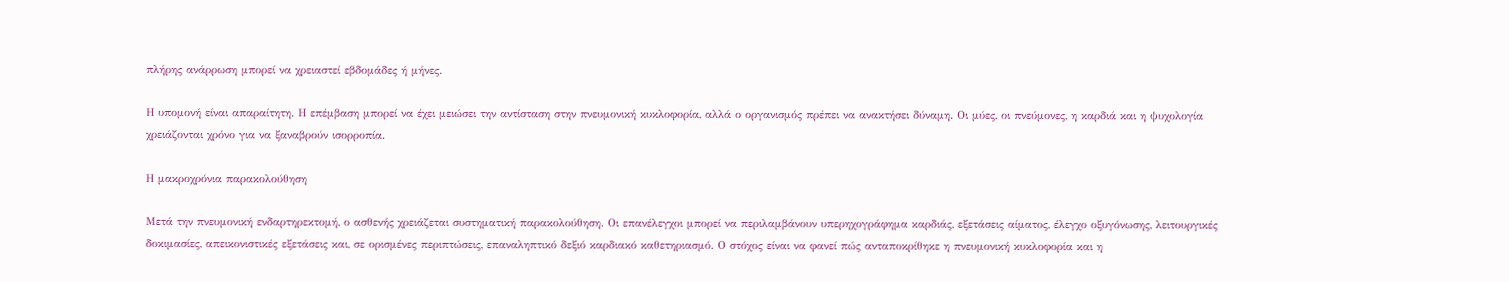πλήρης ανάρρωση μπορεί να χρειαστεί εβδομάδες ή μήνες.

Η υπομονή είναι απαραίτητη. Η επέμβαση μπορεί να έχει μειώσει την αντίσταση στην πνευμονική κυκλοφορία, αλλά ο οργανισμός πρέπει να ανακτήσει δύναμη. Οι μύες, οι πνεύμονες, η καρδιά και η ψυχολογία χρειάζονται χρόνο για να ξαναβρούν ισορροπία.

Η μακροχρόνια παρακολούθηση

Μετά την πνευμονική ενδαρτηρεκτομή, ο ασθενής χρειάζεται συστηματική παρακολούθηση. Οι επανέλεγχοι μπορεί να περιλαμβάνουν υπερηχογράφημα καρδιάς, εξετάσεις αίματος, έλεγχο οξυγόνωσης, λειτουργικές δοκιμασίες, απεικονιστικές εξετάσεις και, σε ορισμένες περιπτώσεις, επαναληπτικό δεξιό καρδιακό καθετηριασμό. Ο στόχος είναι να φανεί πώς ανταποκρίθηκε η πνευμονική κυκλοφορία και η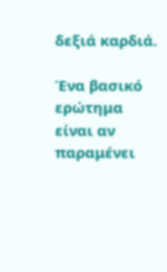δεξιά καρδιά.

Ένα βασικό ερώτημα είναι αν παραμένει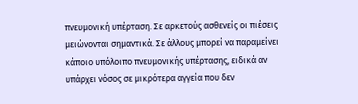πνευμονική υπέρταση. Σε αρκετούς ασθενείς οι πιέσεις μειώνονται σημαντικά. Σε άλλους μπορεί να παραμείνει κάποιο υπόλοιπο πνευμονικής υπέρτασης, ειδικά αν υπάρχει νόσος σε μικρότερα αγγεία που δεν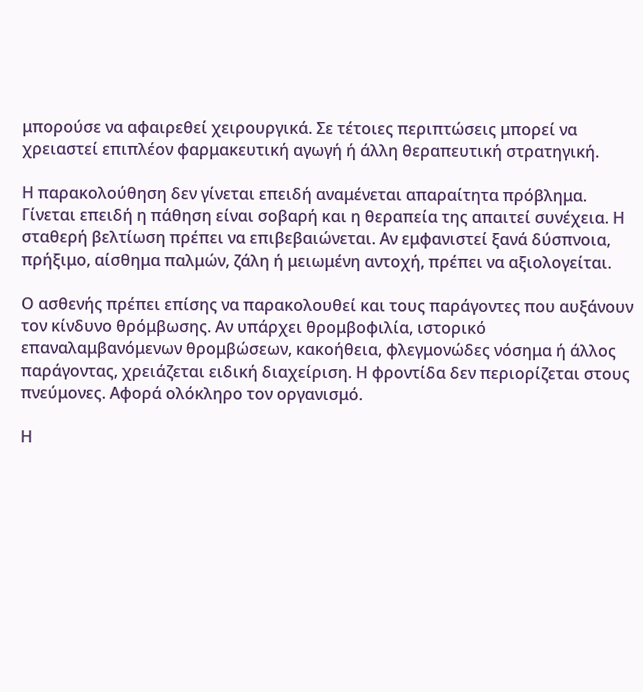μπορούσε να αφαιρεθεί χειρουργικά. Σε τέτοιες περιπτώσεις μπορεί να χρειαστεί επιπλέον φαρμακευτική αγωγή ή άλλη θεραπευτική στρατηγική.

Η παρακολούθηση δεν γίνεται επειδή αναμένεται απαραίτητα πρόβλημα. Γίνεται επειδή η πάθηση είναι σοβαρή και η θεραπεία της απαιτεί συνέχεια. Η σταθερή βελτίωση πρέπει να επιβεβαιώνεται. Αν εμφανιστεί ξανά δύσπνοια, πρήξιμο, αίσθημα παλμών, ζάλη ή μειωμένη αντοχή, πρέπει να αξιολογείται.

Ο ασθενής πρέπει επίσης να παρακολουθεί και τους παράγοντες που αυξάνουν τον κίνδυνο θρόμβωσης. Αν υπάρχει θρομβοφιλία, ιστορικό επαναλαμβανόμενων θρομβώσεων, κακοήθεια, φλεγμονώδες νόσημα ή άλλος παράγοντας, χρειάζεται ειδική διαχείριση. Η φροντίδα δεν περιορίζεται στους πνεύμονες. Αφορά ολόκληρο τον οργανισμό.

Η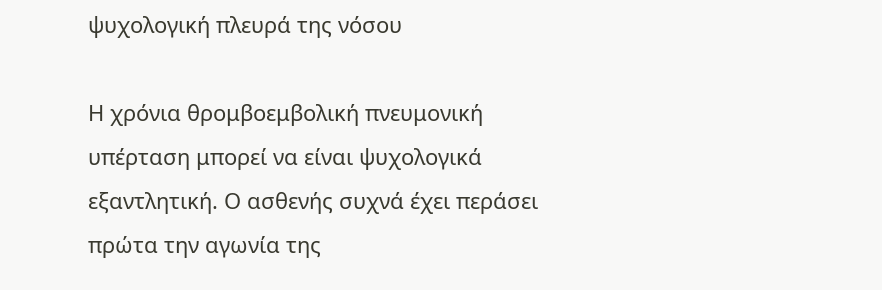ψυχολογική πλευρά της νόσου

Η χρόνια θρομβοεμβολική πνευμονική υπέρταση μπορεί να είναι ψυχολογικά εξαντλητική. Ο ασθενής συχνά έχει περάσει πρώτα την αγωνία της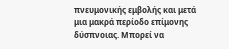πνευμονικής εμβολής και μετά μια μακρά περίοδο επίμονης δύσπνοιας. Μπορεί να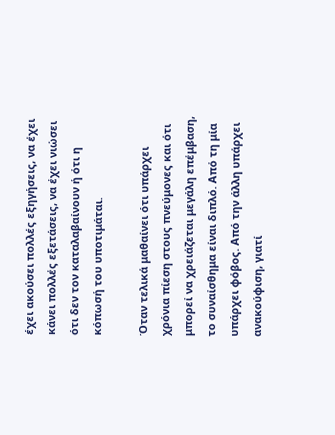έχει ακούσει πολλές εξηγήσεις, να έχει κάνει πολλές εξετάσεις, να έχει νιώσει ότι δεν τον καταλαβαίνουν ή ότι η κόπωσή του υποτιμάται.

Όταν τελικά μαθαίνει ότι υπάρχει χρόνια πίεση στους πνεύμονες και ότι μπορεί να χρειάζεται μεγάλη επέμβαση, το συναίσθημα είναι διπλό. Από τη μία υπάρχει φόβος. Από την άλλη υπάρχει ανακούφιση, γιατί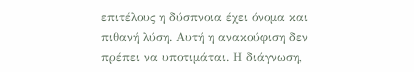επιτέλους η δύσπνοια έχει όνομα και πιθανή λύση. Αυτή η ανακούφιση δεν πρέπει να υποτιμάται. Η διάγνωση,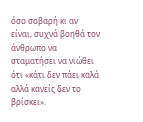όσο σοβαρή κι αν είναι, συχνά βοηθά τον άνθρωπο να σταματήσει να νιώθει ότι «κάτι δεν πάει καλά αλλά κανείς δεν το βρίσκει».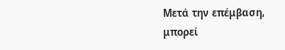Μετά την επέμβαση, μπορεί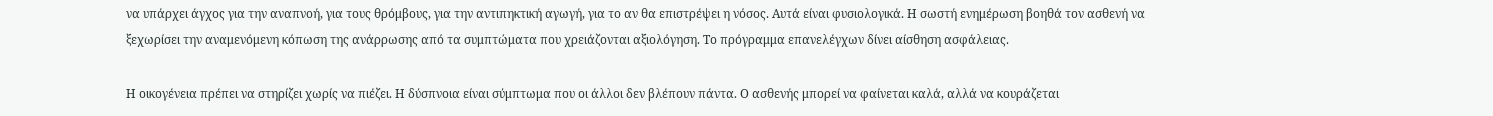να υπάρχει άγχος για την αναπνοή, για τους θρόμβους, για την αντιπηκτική αγωγή, για το αν θα επιστρέψει η νόσος. Αυτά είναι φυσιολογικά. Η σωστή ενημέρωση βοηθά τον ασθενή να ξεχωρίσει την αναμενόμενη κόπωση της ανάρρωσης από τα συμπτώματα που χρειάζονται αξιολόγηση. Το πρόγραμμα επανελέγχων δίνει αίσθηση ασφάλειας.

Η οικογένεια πρέπει να στηρίζει χωρίς να πιέζει. Η δύσπνοια είναι σύμπτωμα που οι άλλοι δεν βλέπουν πάντα. Ο ασθενής μπορεί να φαίνεται καλά, αλλά να κουράζεται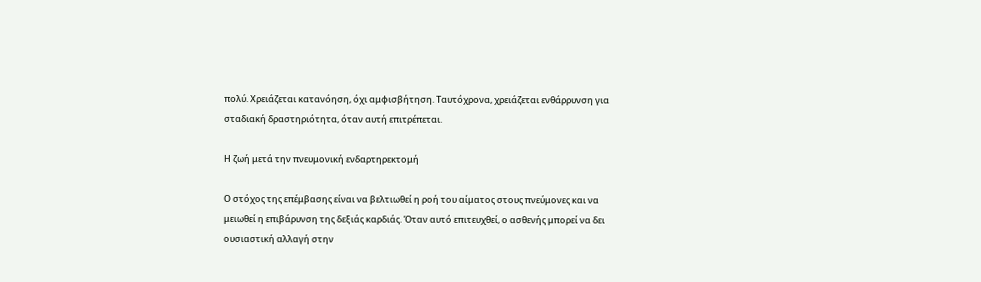πολύ. Χρειάζεται κατανόηση, όχι αμφισβήτηση. Ταυτόχρονα, χρειάζεται ενθάρρυνση για σταδιακή δραστηριότητα, όταν αυτή επιτρέπεται.

Η ζωή μετά την πνευμονική ενδαρτηρεκτομή

Ο στόχος της επέμβασης είναι να βελτιωθεί η ροή του αίματος στους πνεύμονες και να μειωθεί η επιβάρυνση της δεξιάς καρδιάς. Όταν αυτό επιτευχθεί, ο ασθενής μπορεί να δει ουσιαστική αλλαγή στην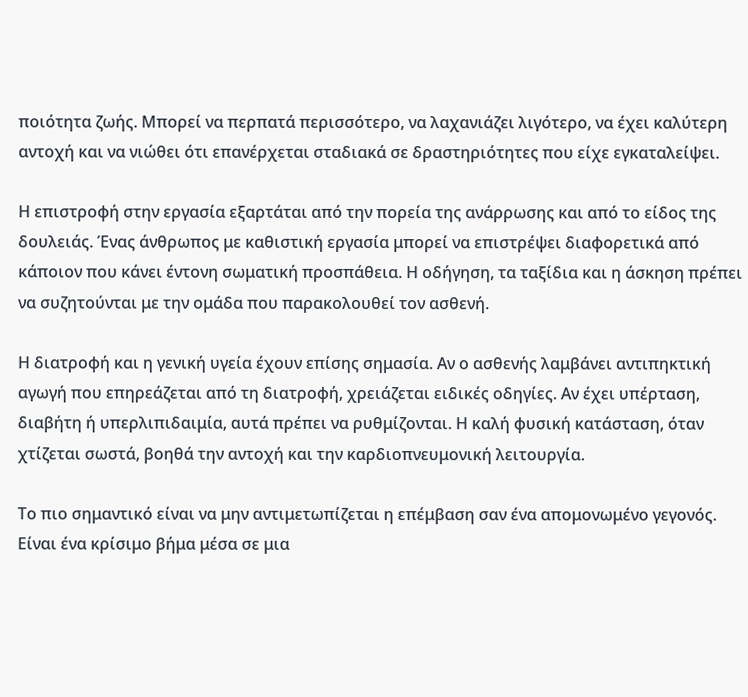ποιότητα ζωής. Μπορεί να περπατά περισσότερο, να λαχανιάζει λιγότερο, να έχει καλύτερη αντοχή και να νιώθει ότι επανέρχεται σταδιακά σε δραστηριότητες που είχε εγκαταλείψει.

Η επιστροφή στην εργασία εξαρτάται από την πορεία της ανάρρωσης και από το είδος της δουλειάς. Ένας άνθρωπος με καθιστική εργασία μπορεί να επιστρέψει διαφορετικά από κάποιον που κάνει έντονη σωματική προσπάθεια. Η οδήγηση, τα ταξίδια και η άσκηση πρέπει να συζητούνται με την ομάδα που παρακολουθεί τον ασθενή.

Η διατροφή και η γενική υγεία έχουν επίσης σημασία. Αν ο ασθενής λαμβάνει αντιπηκτική αγωγή που επηρεάζεται από τη διατροφή, χρειάζεται ειδικές οδηγίες. Αν έχει υπέρταση, διαβήτη ή υπερλιπιδαιμία, αυτά πρέπει να ρυθμίζονται. Η καλή φυσική κατάσταση, όταν χτίζεται σωστά, βοηθά την αντοχή και την καρδιοπνευμονική λειτουργία.

Το πιο σημαντικό είναι να μην αντιμετωπίζεται η επέμβαση σαν ένα απομονωμένο γεγονός. Είναι ένα κρίσιμο βήμα μέσα σε μια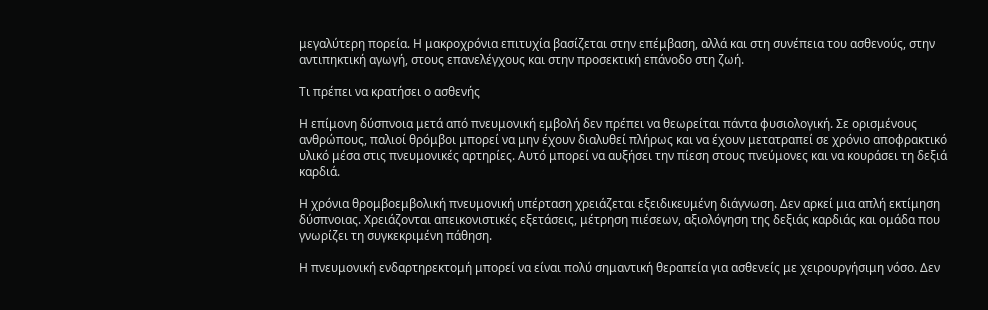μεγαλύτερη πορεία. Η μακροχρόνια επιτυχία βασίζεται στην επέμβαση, αλλά και στη συνέπεια του ασθενούς, στην αντιπηκτική αγωγή, στους επανελέγχους και στην προσεκτική επάνοδο στη ζωή.

Τι πρέπει να κρατήσει ο ασθενής

Η επίμονη δύσπνοια μετά από πνευμονική εμβολή δεν πρέπει να θεωρείται πάντα φυσιολογική. Σε ορισμένους ανθρώπους, παλιοί θρόμβοι μπορεί να μην έχουν διαλυθεί πλήρως και να έχουν μετατραπεί σε χρόνιο αποφρακτικό υλικό μέσα στις πνευμονικές αρτηρίες. Αυτό μπορεί να αυξήσει την πίεση στους πνεύμονες και να κουράσει τη δεξιά καρδιά.

Η χρόνια θρομβοεμβολική πνευμονική υπέρταση χρειάζεται εξειδικευμένη διάγνωση. Δεν αρκεί μια απλή εκτίμηση δύσπνοιας. Χρειάζονται απεικονιστικές εξετάσεις, μέτρηση πιέσεων, αξιολόγηση της δεξιάς καρδιάς και ομάδα που γνωρίζει τη συγκεκριμένη πάθηση.

Η πνευμονική ενδαρτηρεκτομή μπορεί να είναι πολύ σημαντική θεραπεία για ασθενείς με χειρουργήσιμη νόσο. Δεν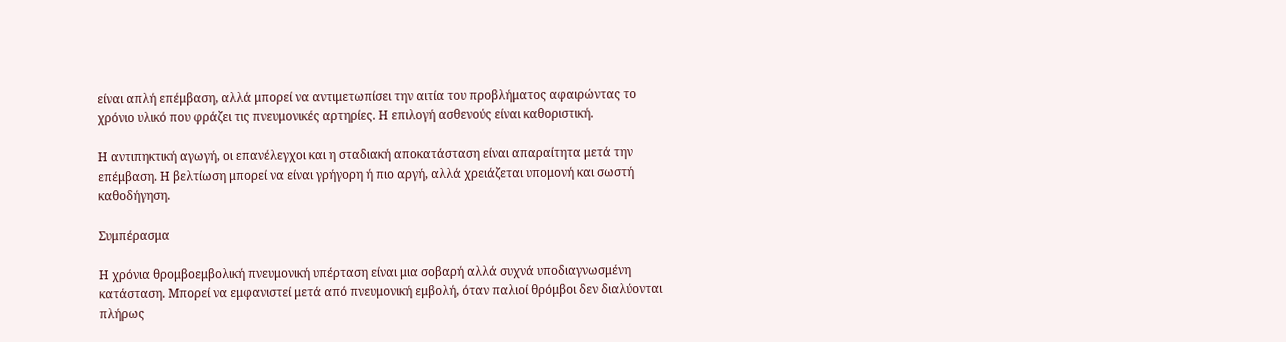είναι απλή επέμβαση, αλλά μπορεί να αντιμετωπίσει την αιτία του προβλήματος αφαιρώντας το χρόνιο υλικό που φράζει τις πνευμονικές αρτηρίες. Η επιλογή ασθενούς είναι καθοριστική.

Η αντιπηκτική αγωγή, οι επανέλεγχοι και η σταδιακή αποκατάσταση είναι απαραίτητα μετά την επέμβαση. Η βελτίωση μπορεί να είναι γρήγορη ή πιο αργή, αλλά χρειάζεται υπομονή και σωστή καθοδήγηση.

Συμπέρασμα

Η χρόνια θρομβοεμβολική πνευμονική υπέρταση είναι μια σοβαρή αλλά συχνά υποδιαγνωσμένη κατάσταση. Μπορεί να εμφανιστεί μετά από πνευμονική εμβολή, όταν παλιοί θρόμβοι δεν διαλύονται πλήρως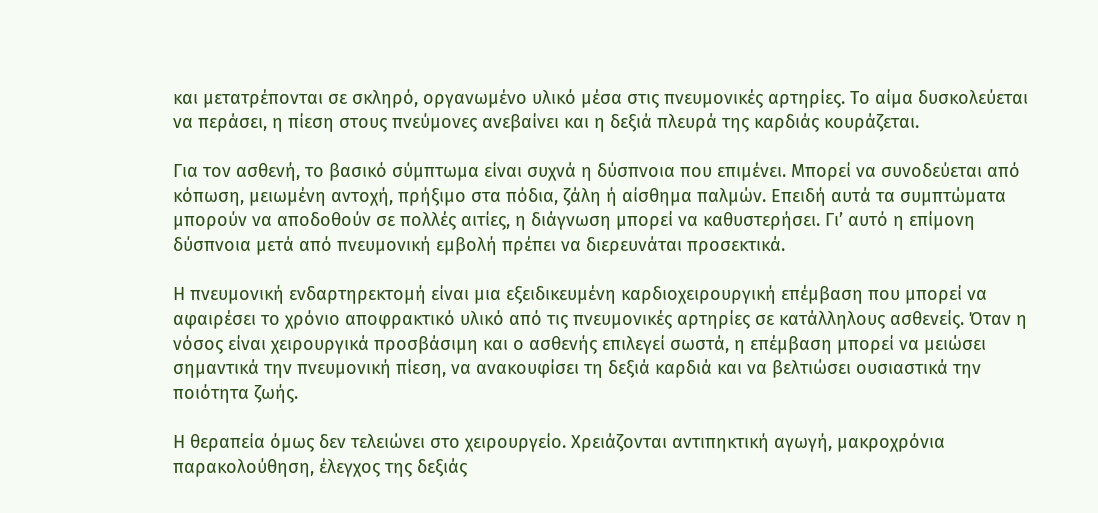και μετατρέπονται σε σκληρό, οργανωμένο υλικό μέσα στις πνευμονικές αρτηρίες. Το αίμα δυσκολεύεται να περάσει, η πίεση στους πνεύμονες ανεβαίνει και η δεξιά πλευρά της καρδιάς κουράζεται.

Για τον ασθενή, το βασικό σύμπτωμα είναι συχνά η δύσπνοια που επιμένει. Μπορεί να συνοδεύεται από κόπωση, μειωμένη αντοχή, πρήξιμο στα πόδια, ζάλη ή αίσθημα παλμών. Επειδή αυτά τα συμπτώματα μπορούν να αποδοθούν σε πολλές αιτίες, η διάγνωση μπορεί να καθυστερήσει. Γι’ αυτό η επίμονη δύσπνοια μετά από πνευμονική εμβολή πρέπει να διερευνάται προσεκτικά.

Η πνευμονική ενδαρτηρεκτομή είναι μια εξειδικευμένη καρδιοχειρουργική επέμβαση που μπορεί να αφαιρέσει το χρόνιο αποφρακτικό υλικό από τις πνευμονικές αρτηρίες σε κατάλληλους ασθενείς. Όταν η νόσος είναι χειρουργικά προσβάσιμη και ο ασθενής επιλεγεί σωστά, η επέμβαση μπορεί να μειώσει σημαντικά την πνευμονική πίεση, να ανακουφίσει τη δεξιά καρδιά και να βελτιώσει ουσιαστικά την ποιότητα ζωής.

Η θεραπεία όμως δεν τελειώνει στο χειρουργείο. Χρειάζονται αντιπηκτική αγωγή, μακροχρόνια παρακολούθηση, έλεγχος της δεξιάς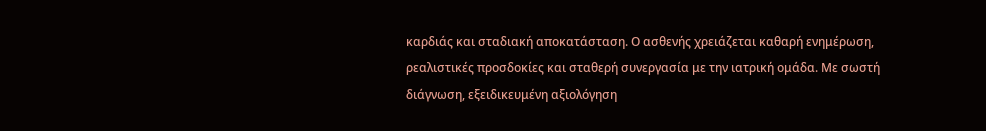καρδιάς και σταδιακή αποκατάσταση. Ο ασθενής χρειάζεται καθαρή ενημέρωση, ρεαλιστικές προσδοκίες και σταθερή συνεργασία με την ιατρική ομάδα. Με σωστή διάγνωση, εξειδικευμένη αξιολόγηση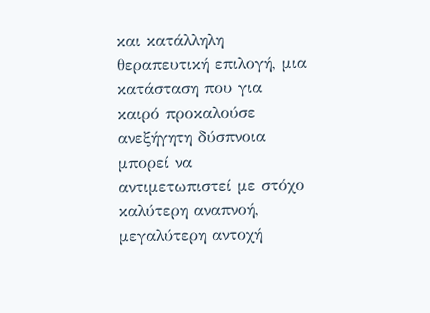και κατάλληλη θεραπευτική επιλογή, μια κατάσταση που για καιρό προκαλούσε ανεξήγητη δύσπνοια μπορεί να αντιμετωπιστεί με στόχο καλύτερη αναπνοή, μεγαλύτερη αντοχή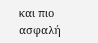και πιο ασφαλή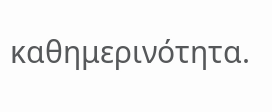καθημερινότητα.